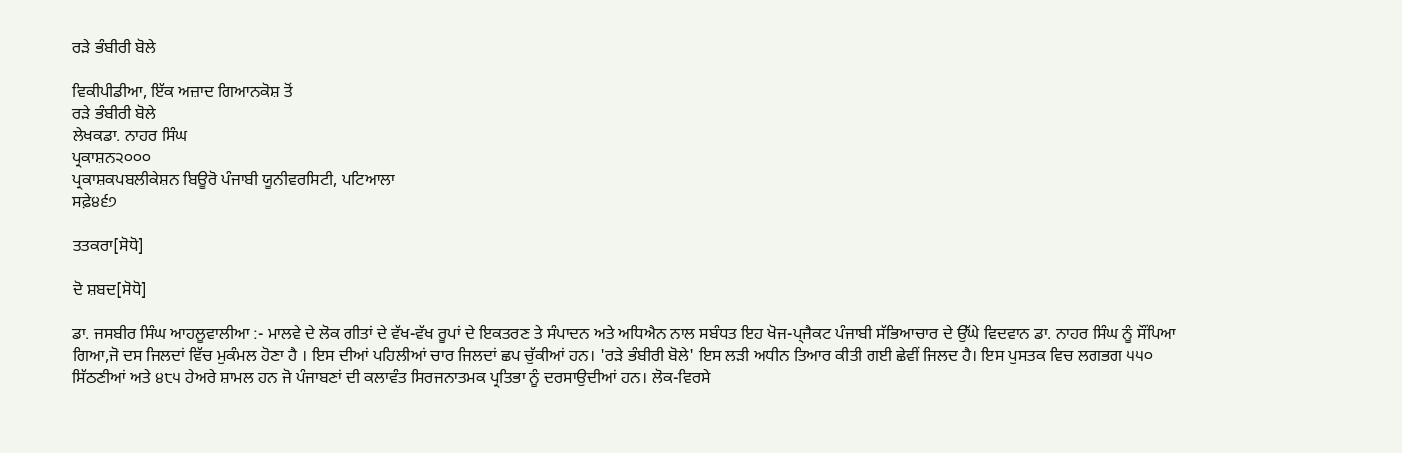ਰੜੇ ਭੰਬੀਰੀ ਬੋਲੇ

ਵਿਕੀਪੀਡੀਆ, ਇੱਕ ਅਜ਼ਾਦ ਗਿਆਨਕੋਸ਼ ਤੋਂ
ਰੜੇ ਭੰਬੀਰੀ ਬੋਲੇ
ਲੇਖਕਡਾ. ਨਾਹਰ ਸਿੰਘ
ਪ੍ਰਕਾਸ਼ਨ੨੦੦੦
ਪ੍ਰਕਾਸ਼ਕਪਬਲੀਕੇਸ਼ਨ ਬਿਊਰੋ ਪੰਜਾਬੀ ਯੂਨੀਵਰਸਿਟੀ, ਪਟਿਆਲਾ
ਸਫ਼ੇ੪੬੭

ਤਤਕਰਾ[ਸੋਧੋ]

ਦੋ ਸ਼ਬਦ[ਸੋਧੋ]

ਡਾ. ਜਸਬੀਰ ਸਿੰਘ ਆਹਲੂਵਾਲੀਆ :- ਮਾਲਵੇ ਦੇ ਲੋਕ ਗੀਤਾਂ ਦੇ ਵੱਖ-ਵੱਖ ਰੂਪਾਂ ਦੇ ਇਕਤਰਣ ਤੇ ਸੰਪਾਦਨ ਅਤੇ ਅਧਿਐਨ ਨਾਲ ਸਬੰਧਤ ਇਹ ਖੋਜ-ਪ੍ਜੈਕਟ ਪੰਜਾਬੀ ਸੱਭਿਆਚਾਰ ਦੇ ਉੱਘੇ ਵਿਦਵਾਨ ਡਾ. ਨਾਹਰ ਸਿੰਘ ਨੂੰ ਸੌਂਪਿਆ ਗਿਆ,ਜੋ ਦਸ ਜਿਲਦਾਂ ਵਿੱਚ ਮੁਕੰਮਲ ਹੋਣਾ ਹੈ । ਇਸ ਦੀਆਂ ਪਹਿਲੀਆਂ ਚਾਰ ਜਿਲਦਾਂ ਛਪ ਚੁੱਕੀਆਂ ਹਨ। 'ਰੜੇ ਭੰਬੀਰੀ ਬੋਲੇ' ਇਸ ਲੜੀ ਅਧੀਨ ਤਿਆਰ ਕੀਤੀ ਗਈ ਛੇਵੀਂ ਜਿਲਦ ਹੈ। ਇਸ ਪੁਸਤਕ ਵਿਚ ਲਗਭਗ ੫੫੦ ਸਿੱਠਣੀਆਂ ਅਤੇ ੪੮੫ ਹੇਅਰੇ ਸ਼ਾਮਲ ਹਨ ਜੋ ਪੰਜਾਬਣਾਂ ਦੀ ਕਲਾਵੰਤ ਸਿਰਜਨਾਤਮਕ ਪ੍ਰਤਿਭਾ ਨੂੰ ਦਰਸਾਉਦੀਆਂ ਹਨ। ਲੋਕ-ਵਿਰਸੇ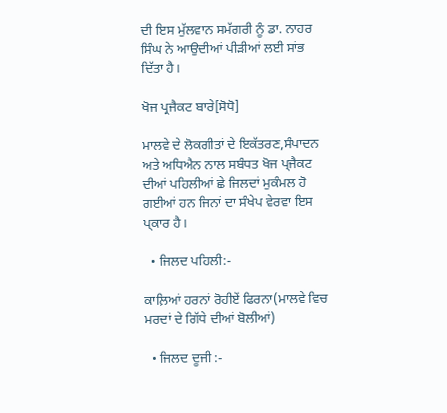ਦੀ ਇਸ ਮੁੱਲਵਾਨ ਸਮੱਗਰੀ ਨੂੰ ਡਾ. ਨਾਹਰ ਸਿੰਘ ਨੇ ਆਉਦੀਆਂ ਪੀੜੀਆਂ ਲਈ ਸਾਂਭ ਦਿੱਤਾ ਹੈ।

ਖੋਜ ਪ੍ਰਜੈਕਟ ਬਾਰੇ[ਸੋਧੋ]

ਮਾਲਵੇ ਦੇ ਲੋਕਗੀਤਾਂ ਦੇ ਇਕੱਤਰਣ,ਸੰਪਾਦਨ ਅਤੇ ਅਧਿਐਨ ਨਾਲ ਸਬੰਧਤ ਖੋਜ ਪ੍ਜੈਕਟ ਦੀਆਂ ਪਹਿਲੀਆਂ ਛੇ ਜਿਲਦਾਂ ਮੁਕੰਮਲ ਹੋ ਗਈਆਂ ਹਨ ਜਿਨਾਂ ਦਾ ਸੰਖੇਪ ਵੇਰਵਾ ਇਸ ਪ੍ਕਾਰ ਹੈ।

  • ਜਿਲਦ ਪਹਿਲੀ:-

ਕਾਲ਼ਿਆਂ ਹਰਨਾਂ ਰੋਹੀਏਂ ਫਿਰਨਾ(ਮਾਲਵੇ ਵਿਚ ਮਰਦਾਂ ਦੇ ਗਿੱਧੇ ਦੀਆਂ ਬੋਲੀਆਂ)

  • ਜਿਲਦ ਦੂਜੀ :-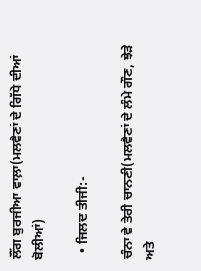ਲੌਂਗ ਬੁਰਜੀਆ ਵਾਲ਼ਾ(ਮਲਵੈਣਾਂ ਦੇ ਗਿੱਧੇ ਦੀਆਂ ਬੋਲੀਆਂ)

  • ਜਿਲਦ ਤੀਜੀ:-

ਚੰਨਾ ਵੇ ਤੇਰੀ ਚਾਨਣੀ(ਮਲਵੈਣਾਂ ਦੇ ਲੰਮੇ ਗੌਣ, ਝੇੜੇ ਅਤੇ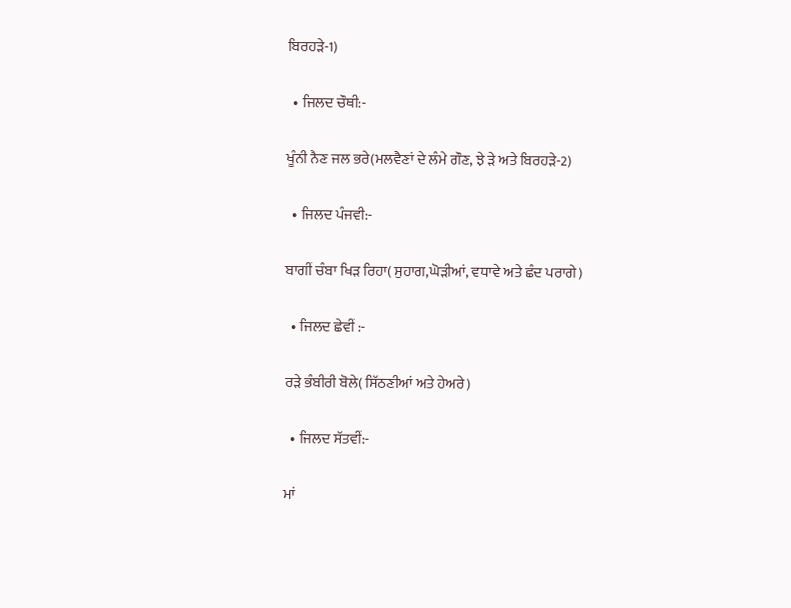ਬਿਰਹੜੇ-1)

  • ਜਿਲਦ ਚੌਥੀ:-

ਖੂੰਨੀ ਨੈਣ ਜਲ ਭਰੇ(ਮਲਵੈਣਾਂ ਦੇ ਲੰਮੇ ਗੌਣ, ਝੇ ੜੇ ਅਤੇ ਬਿਰਹੜੇ-2)

  • ਜਿਲਦ ਪੰਜਵੀ:-

ਬਾਗੀਂ ਚੰਬਾ ਖਿੜ ਰਿਹਾ( ਸੁਹਾਗ,ਘੋੜੀਆਂ, ਵਧਾਵੇ ਅਤੇ ਛੰਦ ਪਰਾਗੇ)

  • ਜਿਲਦ ਛੇਵੀਂ :-

ਰੜੇ ਭੰਬੀਰੀ ਬੋਲੇ( ਸਿੱਠਣੀਆਂ ਅਤੇ ਹੇਅਰੇ)

  • ਜਿਲਦ ਸੱਤਵੀਂ:-

ਮਾਂ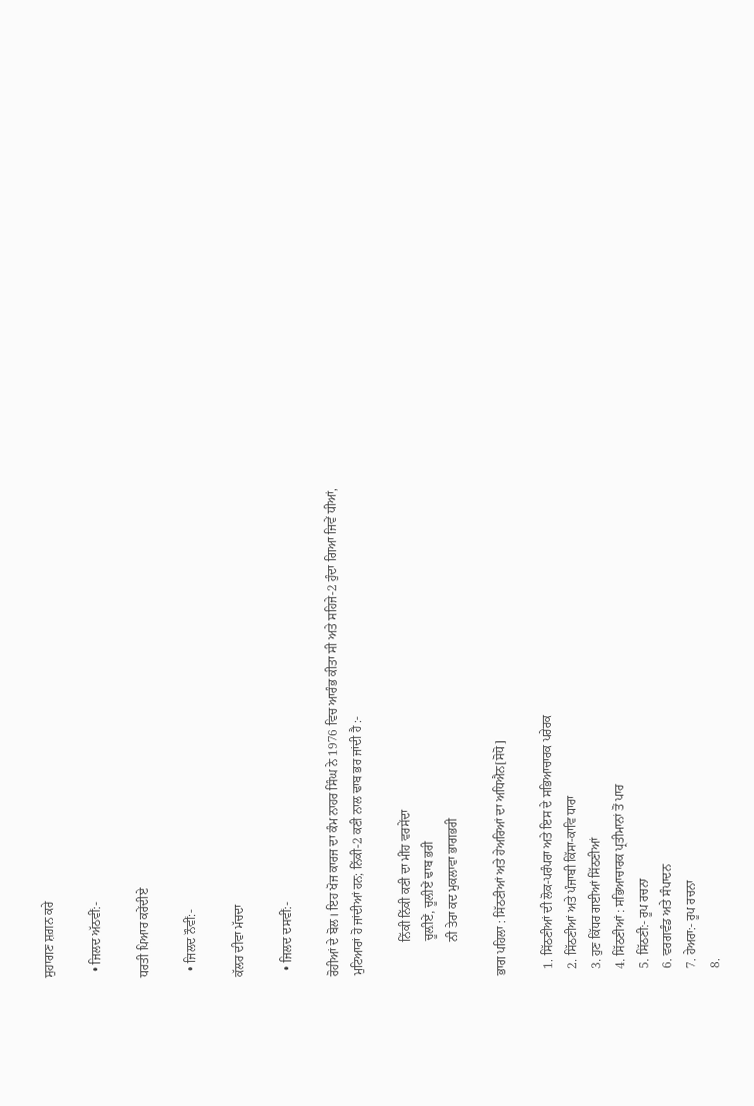ਸੁਹਾਗਣ ਸ਼ਗ਼ਨ ਕਰੇ

  • ਜਿਲਦ ਅੱਠਵੀਂ:-

ਧਰਤੀ ਪਿਆਰ ਕਰੇਂਦੀਏ

  • ਜਿਲਦ ਨੌਵੀਂ:-

ਕੱਲਰ ਦੀਵਾ ਮੱਚਦਾ

  • ਜਿਲਦ ਦਸਵੀਂ:-

ਰੋਹੀਆਂ ਦੇ ਬੋਲ। ਇਹ ਖੋਜ ਕਾਰਜ ਦਾ ਕੰਮ ਨਾਹਰ ਸਿੰਘ ਨੇ 1976 ਵਿਚ ਆਰੰਭ ਕੀਤਾ ਸੀ ਅਤੇ ਸਹਿਜੇ-2 ਹੁੰਦਾ ਗਿਆ ਜਿਵੇਂ ਧੀਆਂ, ਮੁਟਿਆਰਾਂ ਹੋ ਜਾਂਦੀਆਂ ਹਨ; ਨਿੱਕੀ-2 ਕਣੀ ਨਾਲ ਢਾਬ ਭਰ ਜਾਂਦੀ ਹੈ :-

           ਨਿੱਕੀ ਨਿੱਕੀ ਕਣੀ ਦਾ ਮੀਂਹ ਵਰਸੇਂਦਾ
           ਚੂਲ਼ੀਏਂ, ਚੂਲ਼ੀਏਂ ਢਾਬ ਭਰੀ
           ਨੀ ਤੇਰਾ ਕਦ ਮੁਕਲਾਵਾ ਭਾਗਭਰੀ

ਭਾਗ ਪਹਿਲਾ : ਸਿੱਠਣੀਆਂ ਅਤੇ ਹੇਅਰਿਆਂ ਦਾ ਅਧਿਐਨ[ਸੋਧੋ]

  1. ਸਿੱਠਣੀਆਂ ਦੀ ਲੋਕ-ਪਰੰਪਰਾ ਅਤੇ ਇਸ ਦੇ ਸਭਿਆਚਾਰਕ ਪਰੇਰਕ
  2. ਸਿੱਠਣੀਆਂ ਅਤੇ ਪੰਜਾਬੀ ਕਿੱਸਾ-ਕਾਵਿ ਧਾਰਾ
  3. ਹੁਣ ਕਿੱਧਰ ਗਈਆਂ ਸਿੱਠਣੀਆਂ
  4. ਸਿੱਠਣੀਆਂ : ਸਭਿਆਚਾਰਕ ਪ੍ਰਤੀਮਾਨਾਂ ਤੋਂ ਪਾਰ
  5. ਸਿੱਠਣੀ:- ਰੂਪ ਰਚਨਾ
  6. ਵਰਗਵੰਡ ਅਤੇ ਸੰਪਾਦਨ
  7. ਹੇਅਰਾ:- ਰੂਪ ਰਚਨਾ
  8.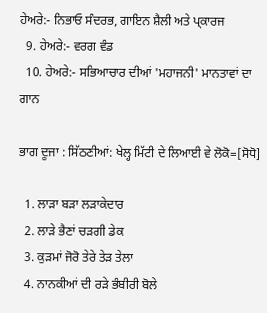ਹੇਅਰੇ:- ਨਿਭਾਓ ਸੰਦਰਭ, ਗਾਇਨ ਸ਼ੈਲੀ ਅਤੇ ਪ੍ਕਾਰਜ
  9. ਹੇਅਰੇ:- ਵਰਗ ਵੰਡ
  10. ਹੇਅਰੇ:- ਸਭਿਆਚਾਰ ਦੀਆਂ 'ਮਹਾਜਨੀ' ਮਾਨਤਾਵਾਂ ਦਾ ਗਾਨ

ਭਾਗ ਦੂਜਾ : ਸਿੱਠਣੀਆਂ: ਖੇਲ੍ਹ ਮਿੱਟੀ ਦੇ ਲਿਆਈ ਵੇ ਲੋਕੋ=[ਸੋਧੋ]

  1. ਲਾੜਾ ਬੜਾ ਲੜਾਕੇਦਾਰ
  2. ਲਾੜੇ ਭੈਣਾਂ ਚੜਗੀ ਡੇਕ
  3. ਕੁੜਮਾਂ ਜੋਰੋ ਤੇਰੇ ਤੇੜ ਤੇਲਾ
  4. ਨਾਨਕੀਆਂ ਦੀ ਰੜੇ ਭੰਬੀਰੀ ਬੋਲੇ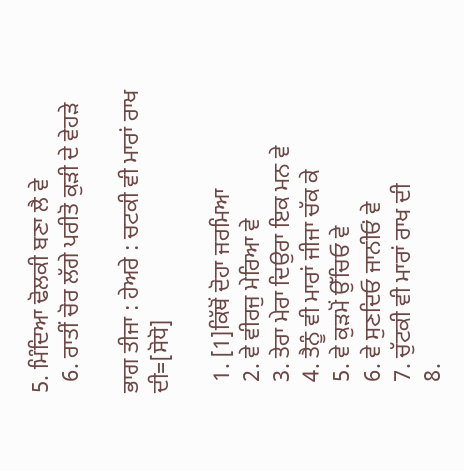5. ਮਿੰਦਿਆ ਢੋਲਕੀ ਬਣਾ ਲੈ ਵੇ
  6. ਰਾਤੀਂ ਚੋਰ ਲੱਗੇ ਪਰੀਤੋ ਕੁੜੀ ਦੇ ਵੇਹੜੇ

ਭਾਗ ਤੀਜਾ : ਹੇਅਰੇ : ਚਟਕੀ ਵੀ ਮਾਰਾਂ ਰਾਖ ਦੀ=[ਸੋਧੋ]

  1. [1]ਕਿੱਥੋਂ ਦੋਹਾ ਜਰਮਿਆ
  2. ਵੇ ਵੀਰਜੁ ਮੇਰਿਆ ਵੇ
  3. ਤੇਰਾ ਮੇਰਾ ਦਿਉਰਾ ਇਕ ਮਨ ਵੇ
  4. ਤੈਨੂੰ ਵੀ ਮਾਰਾਂ ਜੀਜਾ ਚੱਕ ਕੇ
  5. ਵੇ ਕੁੜਮੋਂ ਉੱਚਿਓ ਵੇ
  6. ਵੇ ਸੁਣਦਿਓ ਜਾਨੀਓਂ ਵੇ
  7. ਚੁੱਟਕੀ ਵੀ ਮਾਰਾਂ ਰਾਖ ਦੀ
  8.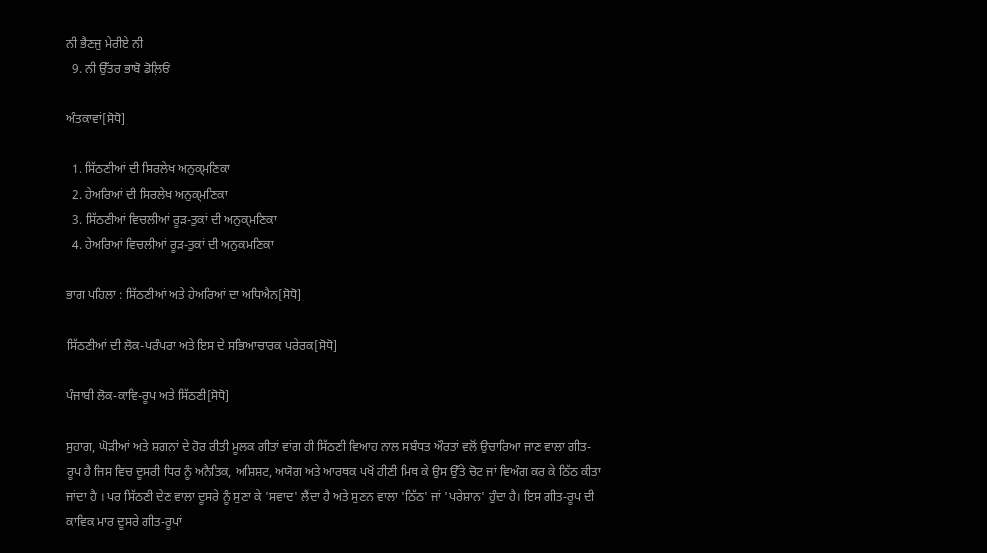ਨੀ ਭੈਣਜੁ ਮੇਰੀਏ ਨੀ
  9. ਨੀ ਉੱਤਰ ਭਾਬੋ ਡੋਲ਼ਿਓਂ

ਅੰਤਕਾਵਾਂ[ਸੋਧੋ]

  1. ਸਿੱਠਣੀਆਂ ਦੀ ਸਿਰਲੇਖ ਅਨੁਕ੍ਮਣਿਕਾ
  2. ਹੇਅਰਿਆਂ ਦੀ ਸਿਰਲੇਖ ਅਨੁਕ੍ਮਣਿਕਾ
  3. ਸਿੱਠਣੀਆਂ ਵਿਚਲੀਆਂ ਰੂੜ-ਤੁਕਾਂ ਦੀ ਅਨੁਕ੍ਮਣਿਕਾ
  4. ਹੇਅਰਿਆਂ ਵਿਚਲੀਆਂ ਰੂੜ-ਤੁਕਾਂ ਦੀ ਅਨੁਕਮਣਿਕਾ

ਭਾਗ ਪਹਿਲਾ : ਸਿੱਠਣੀਆਂ ਅਤੇ ਹੇਅਰਿਆਂ ਦਾ ਅਧਿਐਨ[ਸੋਧੋ]

ਸਿੱਠਣੀਆਂ ਦੀ ਲੋਕ-ਪਰੰਪਰਾ ਅਤੇ ਇਸ ਦੇ ਸਭਿਆਚਾਰਕ ਪਰੇਰਕ[ਸੋਧੋ]

ਪੰਜਾਬੀ ਲੋਕ-ਕਾਵਿ-ਰੂਪ ਅਤੇ ਸਿੱਠਣੀ[ਸੋਧੋ]

ਸੁਹਾਗ, ਘੋੜੀਆਂ ਅਤੇ ਸ਼ਗਨਾਂ ਦੇ ਹੋਰ ਰੀਤੀ ਮੂਲਕ ਗੀਤਾਂ ਵਾਂਗ ਹੀ ਸਿੱਠਣੀ ਵਿਆਹ ਨਾਲ ਸਬੰਧਤ ਔਰਤਾਂ ਵਲੋਂ ਉਚਾਰਿਆ ਜਾਣ ਵਾਲਾ ਗੀਤ-ਰੂਪ ਹੈ ਜਿਸ ਵਿਚ ਦੂਸਰੀ ਧਿਰ ਨੂੰ ਅਨੈਤਿਕ, ਅਸ਼ਿਸ਼ਟ, ਅਯੋਗ ਅਤੇ ਆਰਥਕ ਪਖੋਂ ਹੀਣੀ ਮਿਥ ਕੇ ਉਸ ਉੱਤੇ ਚੋਟ ਜਾਂ ਵਿਅੰਗ ਕਰ ਕੇ ਠਿੱਠ ਕੀਤਾ ਜਾਂਦਾ ਹੈ । ਪਰ ਸਿੱਠਣੀ ਦੇਣ ਵਾਲਾ ਦੂਸਰੇ ਨੂੰ ਸੁਣਾ ਕੇ 'ਸਵਾਦ' ਲੈਂਦਾ ਹੈ ਅਤੇ ਸੁਣਨ ਵਾਲਾ 'ਠਿੱਠ' ਜਾਂ 'ਪਰੇਸ਼ਾਨ' ਹੁੰਦਾ ਹੈ। ਇਸ ਗੀਤ-ਰੂਪ ਦੀ ਕਾਵਿਕ ਮਾਰ ਦੂਸਰੇ ਗੀਤ-ਰੂਪਾਂ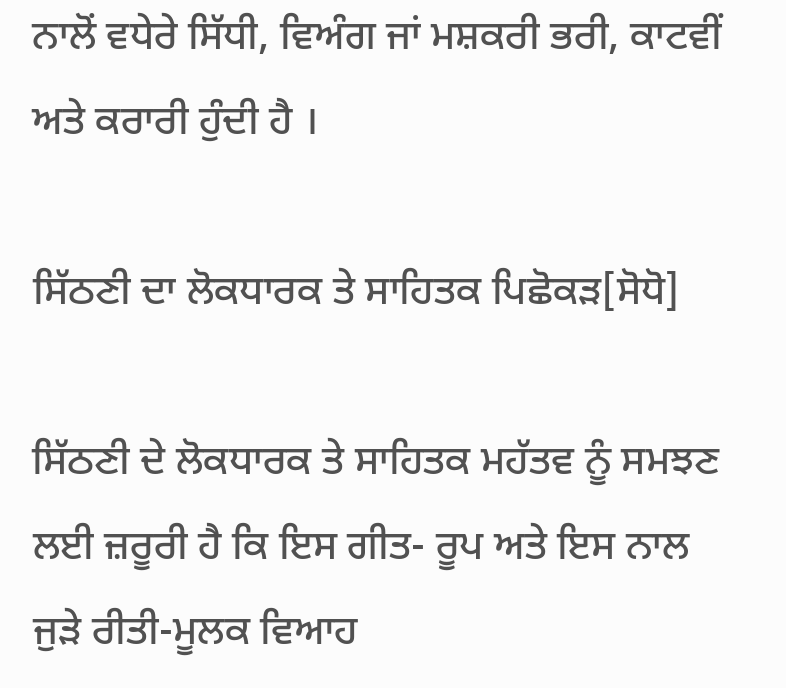ਨਾਲੋਂ ਵਧੇਰੇ ਸਿੱਧੀ, ਵਿਅੰਗ ਜਾਂ ਮਸ਼ਕਰੀ ਭਰੀ, ਕਾਟਵੀਂ ਅਤੇ ਕਰਾਰੀ ਹੁੰਦੀ ਹੈ ।

ਸਿੱਠਣੀ ਦਾ ਲੋਕਧਾਰਕ ਤੇ ਸਾਹਿਤਕ ਪਿਛੋਕੜ[ਸੋਧੋ]

ਸਿੱਠਣੀ ਦੇ ਲੋਕਧਾਰਕ ਤੇ ਸਾਹਿਤਕ ਮਹੱਤਵ ਨੂੰ ਸਮਝਣ ਲਈ ਜ਼ਰੂਰੀ ਹੈ ਕਿ ਇਸ ਗੀਤ- ਰੂਪ ਅਤੇ ਇਸ ਨਾਲ ਜੁੜੇ ਰੀਤੀ-ਮੂਲਕ ਵਿਆਹ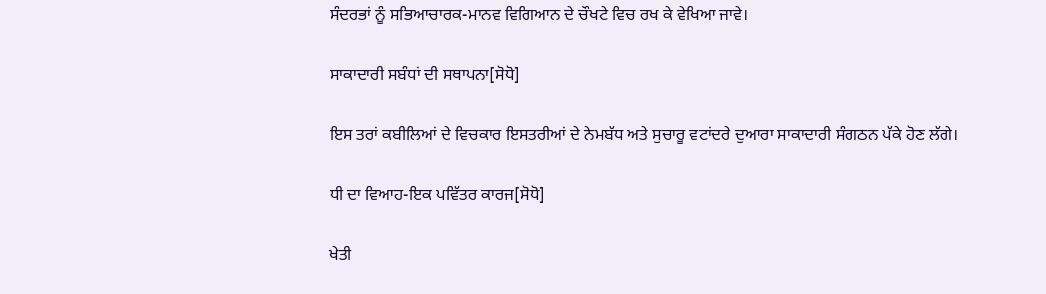ਸੰਦਰਭਾਂ ਨੂੰ ਸਭਿਆਚਾਰਕ-ਮਾਨਵ ਵਿਗਿਆਨ ਦੇ ਚੌਖਟੇ ਵਿਚ ਰਖ ਕੇ ਵੇਖਿਆ ਜਾਵੇ।

ਸਾਕਾਦਾਰੀ ਸਬੰਧਾਂ ਦੀ ਸਥਾਪਨਾ[ਸੋਧੋ]

ਇਸ ਤਰਾਂ ਕਬੀਲਿਆਂ ਦੇ ਵਿਚਕਾਰ ਇਸਤਰੀਆਂ ਦੇ ਨੇਮਬੱਧ ਅਤੇ ਸੁਚਾਰੂ ਵਟਾਂਦਰੇ ਦੁਆਰਾ ਸਾਕਾਦਾਰੀ ਸੰਗਠਨ ਪੱਕੇ ਹੋਣ ਲੱਗੇ।

ਧੀ ਦਾ ਵਿਆਹ-ਇਕ ਪਵਿੱਤਰ ਕਾਰਜ[ਸੋਧੋ]

ਖੇਤੀ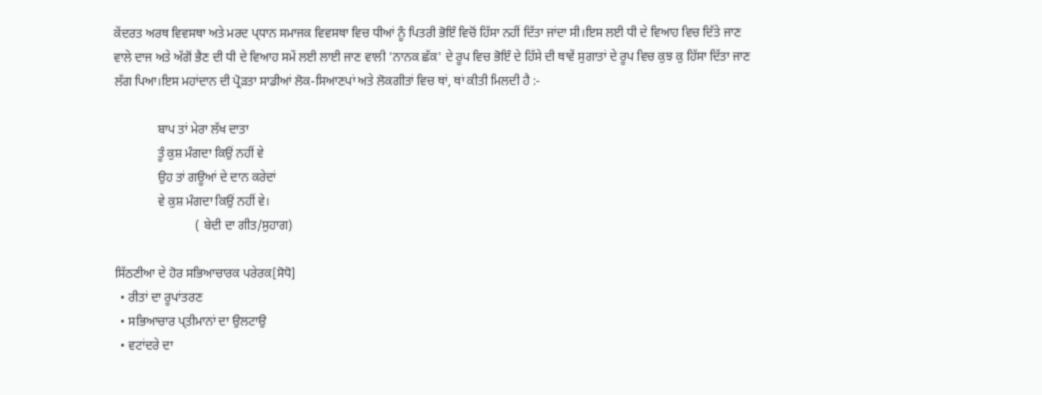ਕੇਂਦਰਤ ਅਰਥ ਵਿਵਸਥਾ ਅਤੇ ਮਰਦ ਪ੍ਧਾਨ ਸਮਾਜਕ ਵਿਵਸਥਾ ਵਿਚ ਧੀਆਂ ਨੂੰ ਪਿਤਰੀ ਭੋਇੰ ਵਿਚੋਂ ਹਿੱਸਾ ਨਹੀਂ ਦਿੱਤਾ ਜਾਂਦਾ ਸੀ।ਇਸ ਲਈ ਧੀ ਦੇ ਵਿਆਹ ਵਿਚ ਦਿੱਤੇ ਜਾਣ ਵਾਲੇ ਦਾਜ ਅਤੇ ਅੱਗੋਂ ਭੈਣ ਦੀ ਧੀ ਦੇ ਵਿਆਹ ਸਮੇਂ ਲਈ ਲਾਈ ਜਾਣ ਵਾਲੀ 'ਨਾਨਕ ਛੱਕ' ਦੇ ਰੂਪ ਵਿਚ ਭੋਇੰ ਦੇ ਹਿੱਸੇ ਦੀ ਥਾਵੇਂ ਸੁਗਾਤਾਂ ਦੇ ਰੂਪ ਵਿਚ ਕੁਝ ਕੁ ਹਿੱਸਾ ਦਿੱਤਾ ਜਾਣ ਲੱਗ ਪਿਆ।ਇਸ ਮਹਾਂਦਾਨ ਦੀ ਪ੍ਰੋੜਤਾ ਸਾਡੀਆਂ ਲੋਕ-ਸਿਆਣਪਾਂ ਅਤੇ ਲੋਕਗੀਤਾਂ ਵਿਚ ਥਾਂ, ਥਾਂ ਕੀਤੀ ਮਿਲਦੀ ਹੈ :-

              ਬਾਪ ਤਾਂ ਮੇਰਾ ਲੱਖ ਦਾਤਾ
              ਤੂੰ ਕੁਸ਼ ਮੰਗਦਾ ਕਿਉਂ ਨਹੀਂ ਵੇ
              ਉਹ ਤਾਂ ਗਊਆਂ ਦੇ ਦਾਨ ਕਰੇਦਾਂ
              ਵੇ ਕੁਸ਼ ਮੰਗਦਾ ਕਿਉਂ ਨਹੀਂ ਵੇ।
                          ( ਬੇਦੀ ਦਾ ਗੀਤ/ਸੁਹਾਗ)

ਸਿੱਠਣੀਆ ਦੇ ਹੋਰ ਸਭਿਆਚਾਰਕ ਪਰੇਰਕ[ਸੋਧੋ]
  • ਰੀਤਾਂ ਦਾ ਰੂਪਾਂਤਰਣ
  • ਸਭਿਆਚਾਰ ਪ੍ਤੀਮਾਨਾਂ ਦਾ ਉਲਟਾਉ
  • ਵਟਾਂਦਰੇ ਦਾ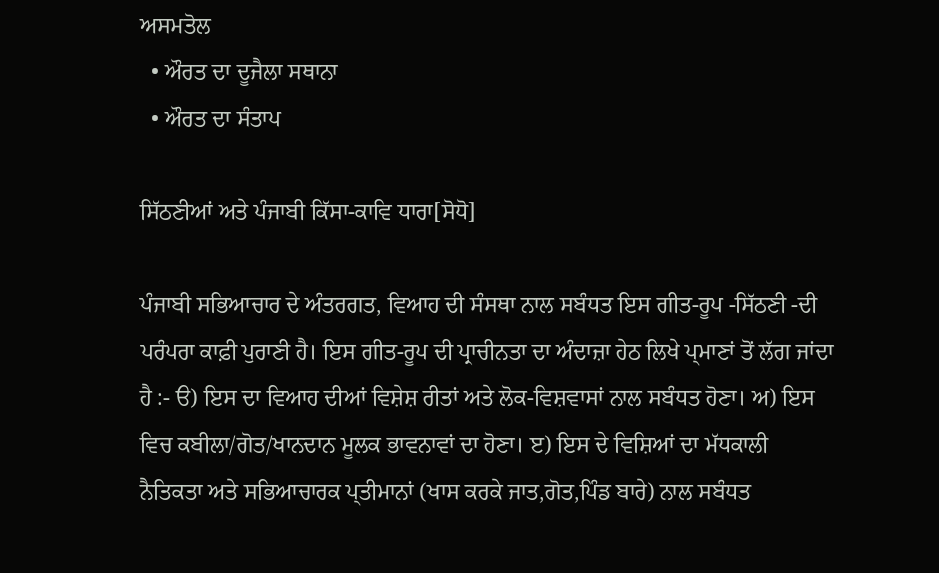ਅਸਮਤੋਲ
  • ਔਰਤ ਦਾ ਦੂਜੈਲਾ ਸਥਾਨਾ
  • ਔਰਤ ਦਾ ਸੰਤਾਪ

ਸਿੱਠਣੀਆਂ ਅਤੇ ਪੰਜਾਬੀ ਕਿੱਸਾ-ਕਾਵਿ ਧਾਰਾ[ਸੋਧੋ]

ਪੰਜਾਬੀ ਸਭਿਆਚਾਰ ਦੇ ਅੰਤਰਗਤ, ਵਿਆਹ ਦੀ ਸੰਸਥਾ ਨਾਲ ਸਬੰਧਤ ਇਸ ਗੀਤ-ਰੂਪ -ਸਿੱਠਣੀ -ਦੀ ਪਰੰਪਰਾ ਕਾਫ਼ੀ ਪੁਰਾਣੀ ਹੈ। ਇਸ ਗੀਤ-ਰੂਪ ਦੀ ਪ੍ਰਾਚੀਨਤਾ ਦਾ ਅੰਦਾਜ਼ਾ ਹੇਠ ਲਿਖੇ ਪ੍ਮਾਣਾਂ ਤੋਂ ਲੱਗ ਜਾਂਦਾ ਹੈ :- ੳ) ਇਸ ਦਾ ਵਿਆਹ ਦੀਆਂ ਵਿਸ਼ੇਸ਼ ਰੀਤਾਂ ਅਤੇ ਲੋਕ-ਵਿਸ਼ਵਾਸਾਂ ਨਾਲ ਸਬੰਧਤ ਹੋਣਾ। ਅ) ਇਸ ਵਿਚ ਕਬੀਲਾ/ਗੋਤ/ਖਾਨਦਾਨ ਮੂਲਕ ਭਾਵਨਾਵਾਂ ਦਾ ਹੋਣਾ। ੲ) ਇਸ ਦੇ ਵਿਸ਼ਿਆਂ ਦਾ ਮੱਧਕਾਲੀ ਨੈਤਿਕਤਾ ਅਤੇ ਸਭਿਆਚਾਰਕ ਪ੍ਤੀਮਾਨਾਂ (ਖਾਸ ਕਰਕੇ ਜਾਤ,ਗੋਤ,ਪਿੰਡ ਬਾਰੇ) ਨਾਲ ਸਬੰਧਤ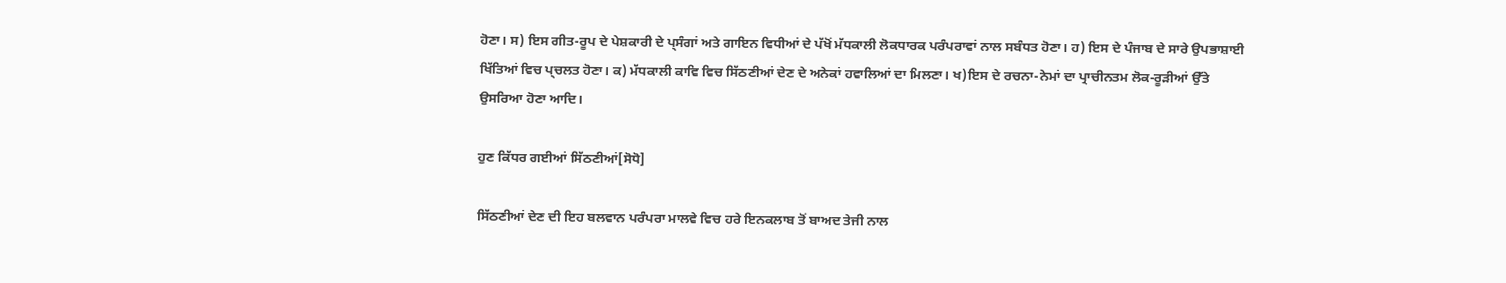ਹੋਣਾ। ਸ) ਇਸ ਗੀਤ-ਰੂਪ ਦੇ ਪੇਸ਼ਕਾਰੀ ਦੇ ਪ੍ਸੰਗਾਂ ਅਤੇ ਗਾਇਨ ਵਿਧੀਆਂ ਦੇ ਪੱਖੋਂ ਮੱਧਕਾਲੀ ਲੋਕਧਾਰਕ ਪਰੰਪਰਾਵਾਂ ਨਾਲ ਸਬੰਧਤ ਹੋਣਾ। ਹ) ਇਸ ਦੇ ਪੰਜਾਬ ਦੇ ਸਾਰੇ ਉਪਭਾਸ਼ਾਈ ਖਿੱਤਿਆਂ ਵਿਚ ਪ੍ਚਲਤ ਹੋਣਾ। ਕ) ਮੱਧਕਾਲੀ ਕਾਵਿ ਵਿਚ ਸਿੱਠਣੀਆਂ ਦੇਣ ਦੇ ਅਨੇਕਾਂ ਹਵਾਲਿਆਂ ਦਾ ਮਿਲਣਾ। ਖ)ਇਸ ਦੇ ਰਚਨਾ-ਨੇਮਾਂ ਦਾ ਪ੍ਰਾਚੀਨਤਮ ਲੋਕ-ਰੂੜੀਆਂ ਉੱਤੇ ਉਸਰਿਆ ਹੋਣਾ ਆਦਿ।

ਹੁਣ ਕਿੱਧਰ ਗਈਆਂ ਸਿੱਠਣੀਆਂ[ਸੋਧੋ]

ਸਿੱਠਣੀਆਂ ਦੇਣ ਦੀ ਇਹ ਬਲਵਾਨ ਪਰੰਪਰਾ ਮਾਲਵੇ ਵਿਚ ਹਰੇ ਇਨਕਲਾਬ ਤੋਂ ਬਾਅਦ ਤੇਜੀ ਨਾਲ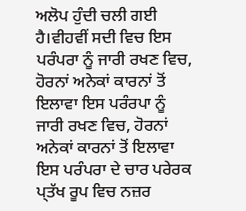ਅਲੋਪ ਹੁੰਦੀ ਚਲੀ ਗਈ ਹੈ।ਵੀਹਵੀਂ ਸਦੀ ਵਿਚ ਇਸ ਪਰੰਪਰਾ ਨੂੰ ਜਾਰੀ ਰਖਣ ਵਿਚ, ਹੋਰਨਾਂ ਅਨੇਕਾਂ ਕਾਰਨਾਂ ਤੋਂ ਇਲਾਵਾ ਇਸ ਪਰੰਰਪਾ ਨੂੰ ਜਾਰੀ ਰਖਣ ਵਿਚ, ਹੋਰਨਾਂ ਅਨੇਕਾਂ ਕਾਰਨਾਂ ਤੋਂ ਇਲਾਵਾ ਇਸ ਪਰੰਪਰਾ ਦੇ ਚਾਰ ਪਰੇਰਕ ਪ੍ਤੱਖ ਰੂਪ ਵਿਚ ਨਜ਼ਰ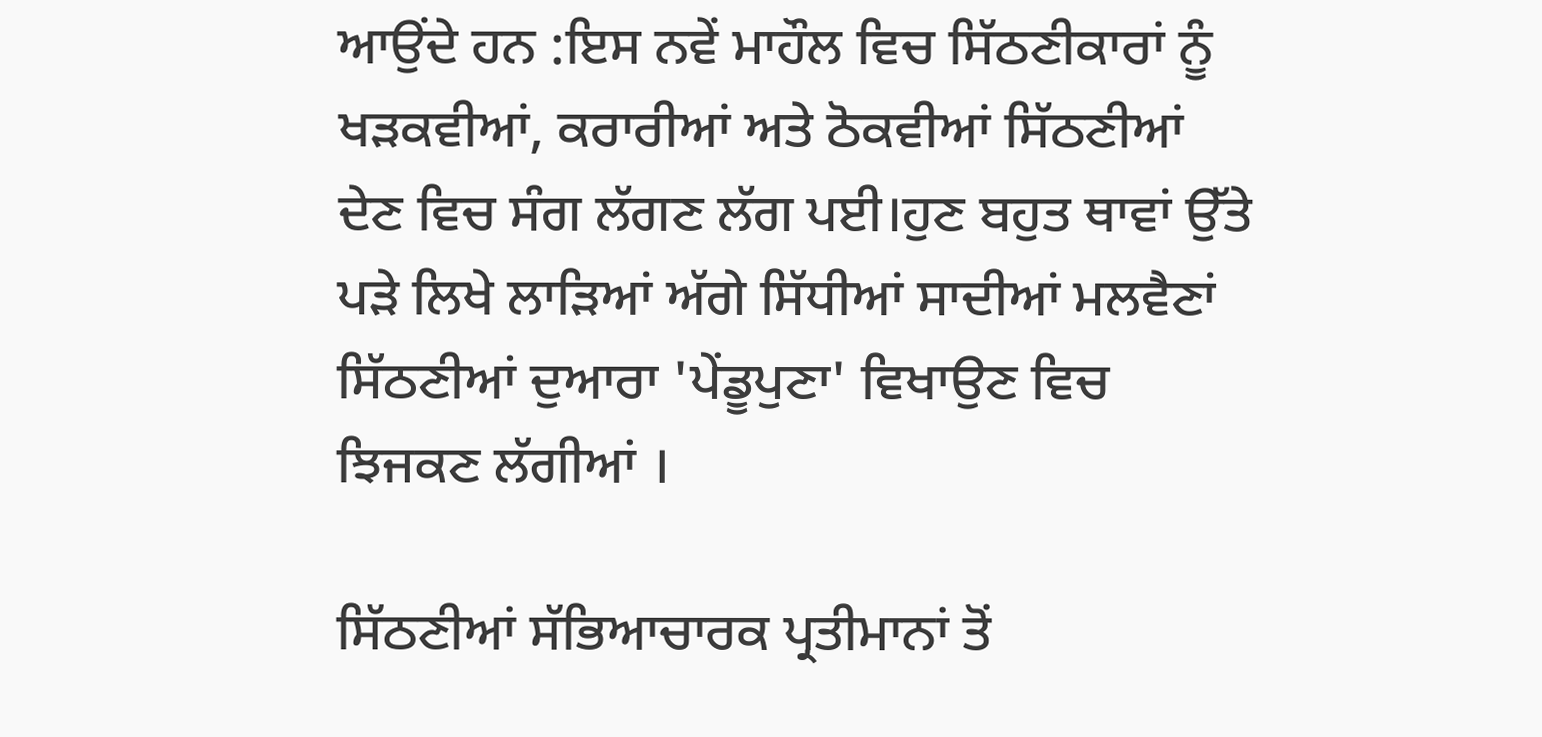ਆਉਂਦੇ ਹਨ :ਇਸ ਨਵੇਂ ਮਾਹੌਲ ਵਿਚ ਸਿੱਠਣੀਕਾਰਾਂ ਨੂੰ ਖੜਕਵੀਆਂ, ਕਰਾਰੀਆਂ ਅਤੇ ਠੋਕਵੀਆਂ ਸਿੱਠਣੀਆਂ ਦੇਣ ਵਿਚ ਸੰਗ ਲੱਗਣ ਲੱਗ ਪਈ।ਹੁਣ ਬਹੁਤ ਥਾਵਾਂ ਉੱਤੇ ਪੜੇ ਲਿਖੇ ਲਾੜਿਆਂ ਅੱਗੇ ਸਿੱਧੀਆਂ ਸਾਦੀਆਂ ਮਲਵੈਣਾਂ ਸਿੱਠਣੀਆਂ ਦੁਆਰਾ 'ਪੇਂਡੂਪੁਣਾ' ਵਿਖਾਉਣ ਵਿਚ ਝਿਜਕਣ ਲੱਗੀਆਂ ।

ਸਿੱਠਣੀਆਂ ਸੱਭਿਆਚਾਰਕ ਪ੍ਰਤੀਮਾਨਾਂ ਤੋਂ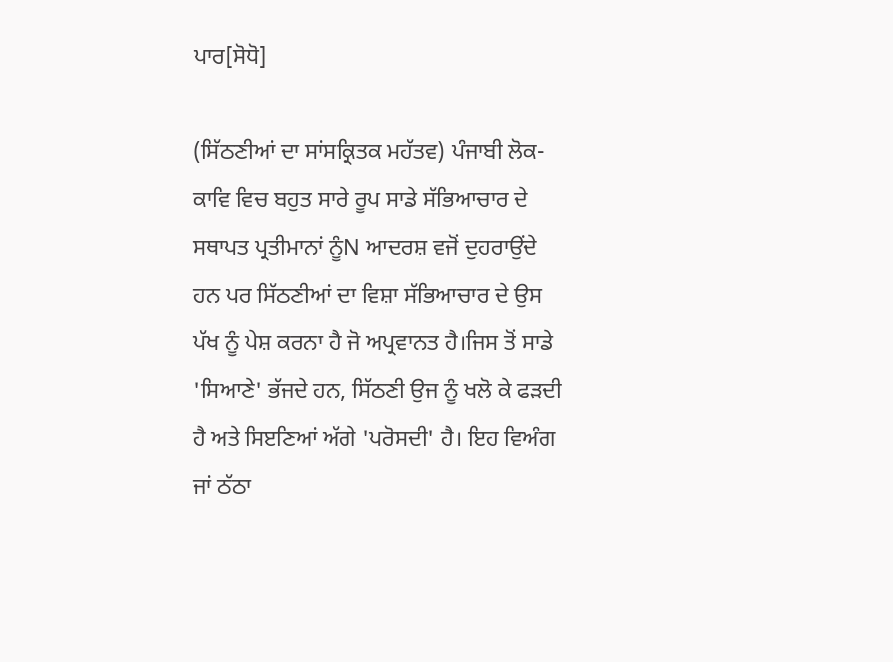ਪਾਰ[ਸੋਧੋ]

(ਸਿੱਠਣੀਆਂ ਦਾ ਸਾਂਸਕ੍ਰਿਤਕ ਮਹੱਤਵ) ਪੰਜਾਬੀ ਲੋਕ- ਕਾਵਿ ਵਿਚ ਬਹੁਤ ਸਾਰੇ ਰੂਪ ਸਾਡੇ ਸੱਭਿਆਚਾਰ ਦੇ ਸਥਾਪਤ ਪ੍ਰਤੀਮਾਨਾਂ ਨੂੰN ਆਦਰਸ਼ ਵਜੋਂ ਦੁਹਰਾਉਂਦੇ ਹਨ ਪਰ ਸਿੱਠਣੀਆਂ ਦਾ ਵਿਸ਼ਾ ਸੱਭਿਆਚਾਰ ਦੇ ਉਸ ਪੱਖ ਨੂੰ ਪੇਸ਼ ਕਰਨਾ ਹੈ ਜੋ ਅਪ੍ਰਵਾਨਤ ਹੈ।ਜਿਸ ਤੋਂ ਸਾਡੇ 'ਸਿਆਣੇ' ਭੱਜਦੇ ਹਨ, ਸਿੱਠਣੀ ਉਜ ਨੂੰ ਖਲੋ ਕੇ ਫੜਦੀ ਹੈ ਅਤੇ ਸਿੲਣਿਆਂ ਅੱਗੇ 'ਪਰੋਸਦੀ' ਹੈ। ਇਹ ਵਿਅੰਗ ਜਾਂ ਠੱਠਾ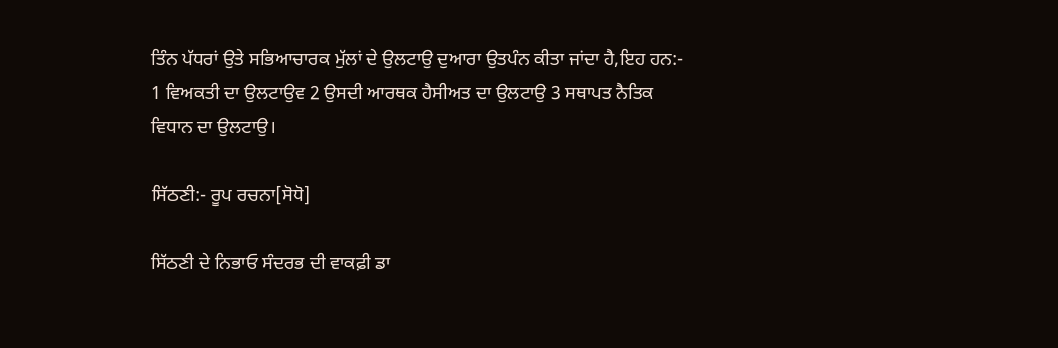ਤਿੰਨ ਪੱਧਰਾਂ ਉਤੇ ਸਭਿਆਚਾਰਕ ਮੁੱਲਾਂ ਦੇ ਉਲਟਾਉ ਦੁਆਰਾ ਉਤਪੰਨ ਕੀਤਾ ਜਾਂਦਾ ਹੈ,ਇਹ ਹਨ:- 1 ਵਿਅਕਤੀ ਦਾ ਉਲਟਾਉਵ 2 ਉਸਦੀ ਆਰਥਕ ਹੈਸੀਅਤ ਦਾ ਉਲਟਾਉ 3 ਸਥਾਪਤ ਨੈਤਿਕ ਵਿਧਾਨ ਦਾ ਉਲਟਾਉ।

ਸਿੱਠਣੀ:- ਰੂਪ ਰਚਨਾ[ਸੋਧੋ]

ਸਿੱਠਣੀ ਦੇ ਨਿਭਾਓ ਸੰਦਰਭ ਦੀ ਵਾਕਫ਼ੀ ਡਾ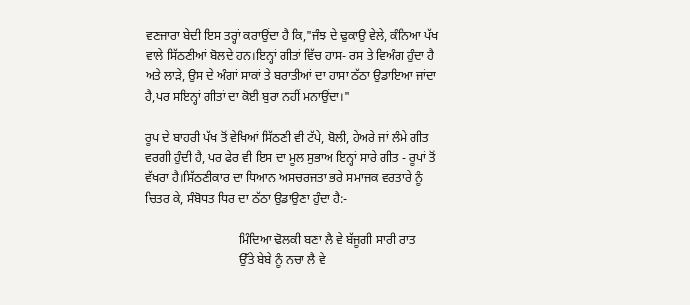ਵਣਜਾਰਾ ਬੇਦੀ ਇਸ ਤਰ੍ਹਾਂ ਕਰਾਉਂਦਾ ਹੈ ਕਿ,"ਜੰਝ ਦੇ ਢੁਕਾਉ ਵੇਲੇ, ਕੰਨਿਆ ਪੱਖ ਵਾਲੇ ਸਿੱਠਣੀਆਂ ਬੋਲਦੇ ਹਨ।ਇਨ੍ਹਾਂ ਗੀਤਾਂ ਵਿੱਚ ਹਾਸ- ਰਸ ਤੇ ਵਿਅੰਗ ਹੁੰਦਾ ਹੈ ਅਤੇ ਲਾੜੇ, ਉਸ ਦੇ ਅੰਗਾਂ ਸਾਕਾਂ ਤੇ ਬਰਾਤੀਆਂ ਦਾ ਹਾਸਾ ਠੱਠਾ ਉਡਾਇਆ ਜਾਂਦਾ ਹੈ,ਪਰ ਸਇਨ੍ਹਾਂ ਗੀਤਾਂ ਦਾ ਕੋਈ ਬੁਰਾ ਨਹੀਂ ਮਨਾਉਂਦਾ।"

ਰੂਪ ਦੇ ਬਾਹਰੀ ਪੱਖ ਤੋਂ ਵੇਖਿਆਂ ਸਿੱਠਣੀ ਵੀ ਟੱਪੇ, ਬੋਲੀ, ਹੇਅਰੇ ਜਾਂ ਲੰਮੇ ਗੀਤ ਵਰਗੀ ਹੁੰਦੀ ਹੈ, ਪਰ ਫੇਰ ਵੀ ਇਸ ਦਾ ਮੂਲ ਸੁਭਾਅ ਇਨ੍ਹਾਂ ਸਾਰੇ ਗੀਤ - ਰੂਪਾਂ ਤੋਂ ਵੱਖਰਾ ਹੈ।ਸਿੱਠਣੀਕਾਰ ਦਾ ਧਿਆਨ ਅਸਚਰਜਤਾ ਭਰੇ ਸਮਾਜਕ ਵਰਤਾਰੇ ਨੂੰ ਚਿਤਰ ਕੇ, ਸੰਬੋਧਤ ਧਿਰ ਦਾ ਠੱਠਾ ਉਡਾਉਣਾ ਹੁੰਦਾ ਹੈ:-

                              ਮਿੰਦਿਆ ਢੋਲਕੀ ਬਣਾ ਲੈ ਵੇ ਬੱਜੂਗੀ ਸਾਰੀ ਰਾਤ
                              ਉੱਤੇ ਬੇਬੇ ਨੂੰ ਨਚਾ ਲੈ ਵੇ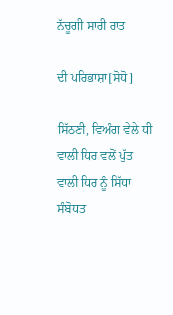ਨੱਚੂਗੀ ਸਾਰੀ ਰਾਤ

ਦੀ ਪਰਿਭਾਸ਼ਾ[ਸੋਧੋ]

ਸਿੱਠਣੀ, ਵਿਅੰਗ ਵੇਲੇ ਧੀ ਵਾਲੀ ਧਿਰ ਵਲੋਂ ਪੁੱਤ ਵਾਲੀ ਧਿਰ ਨੂੰ ਸਿੱਧਾ ਸੰਬੋਧਤ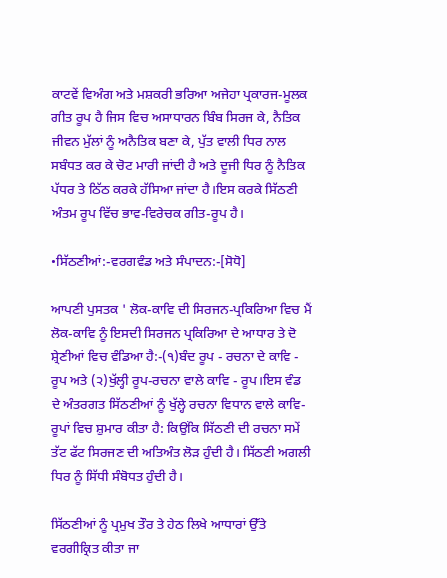ਕਾਟਵੇਂ ਵਿਅੰਗ ਅਤੇ ਮਸ਼ਕਰੀ ਭਰਿਆ ਅਜੇਹਾ ਪ੍ਰਕਾਰਜ-ਮੂਲਕ ਗੀਤ ਰੂਪ ਹੈ ਜਿਸ ਵਿਚ ਅਸਾਧਾਰਨ ਬਿੰਬ ਸਿਰਜ ਕੇ, ਨੈਤਿਕ ਜੀਵਨ ਮੁੱਲਾਂ ਨੂੰ ਅਨੈਤਿਕ ਬਣਾ ਕੇ, ਪੁੱਤ ਵਾਲੀ ਧਿਰ ਨਾਲ ਸਬੰਧਤ ਕਰ ਕੇ ਚੋਟ ਮਾਰੀ ਜਾਂਦੀ ਹੈ ਅਤੇ ਦੂਜੀ ਧਿਰ ਨੂੰ ਨੈਤਿਕ ਪੱਧਰ ਤੇ ਠਿੱਠ ਕਰਕੇ ਹੱਸਿਆ ਜਾਂਦਾ ਹੈ।ਇਸ ਕਰਕੇ ਸਿੱਠਣੀ ਅੰਤਮ ਰੂਪ ਵਿੱਚ ਭਾਵ-ਵਿਰੇਚਕ ਗੀਤ-ਰੂਪ ਹੈ।

•ਸਿੱਠਣੀਆਂ:-ਵਰਗਵੰਡ ਅਤੇ ਸੰਪਾਦਨ:-[ਸੋਧੋ]

ਆਪਣੀ ਪੁਸਤਕ ' ਲੋਕ-ਕਾਵਿ ਦੀ ਸਿਰਜਨ-ਪ੍ਰਕਿਰਿਆ ਵਿਚ ਮੈਂ ਲੋਕ-ਕਾਵਿ ਨੂੰ ਇਸਦੀ ਸਿਰਜਨ ਪ੍ਰਕਿਰਿਆ ਦੇ ਆਧਾਰ ਤੇ ਦੋ ਸ਼੍ਰੇਣੀਆਂ ਵਿਚ ਵੰਡਿਆ ਹੈ:-(੧)ਬੰਦ ਰੂਪ - ਰਚਨਾ ਦੇ ਕਾਵਿ - ਰੂਪ ਅਤੇ (੨)ਖੁੱਲ੍ਹੀ ਰੂਪ-ਰਚਨਾ ਵਾਲੇ ਕਾਵਿ - ਰੂਪ।ਇਸ ਵੰਡ ਦੇ ਅੰਤਰਗਤ ਸਿੱਠਣੀਆਂ ਨੂੰ ਖੁੱਲ੍ਹੇ ਰਚਨਾ ਵਿਧਾਨ ਵਾਲੇ ਕਾਵਿ-ਰੂਪਾਂ ਵਿਚ ਸ਼ੁਮਾਰ ਕੀਤਾ ਹੈ: ਕਿਉਂਕਿ ਸਿੱਠਣੀ ਦੀ ਰਚਨਾ ਸਮੇਂ ਤੱਟ ਫੱਟ ਸਿਰਜਣ ਦੀ ਅਤਿਅੰਤ ਲੋੜ ਹੁੰਦੀ ਹੈ। ਸਿੱਠਣੀ ਅਗਲੀ ਧਿਰ ਨੂੰ ਸਿੱਧੀ ਸੰਬੋਧਤ ਹੁੰਦੀ ਹੈ।

ਸਿੱਠਣੀਆਂ ਨੂੰ ਪ੍ਰਮੁਖ ਤੌਰ ਤੇ ਹੇਠ ਲਿਖੇ ਆਧਾਰਾਂ ਉੱਤੇ ਵਰਗੀਕ੍ਰਿਤ ਕੀਤਾ ਜਾ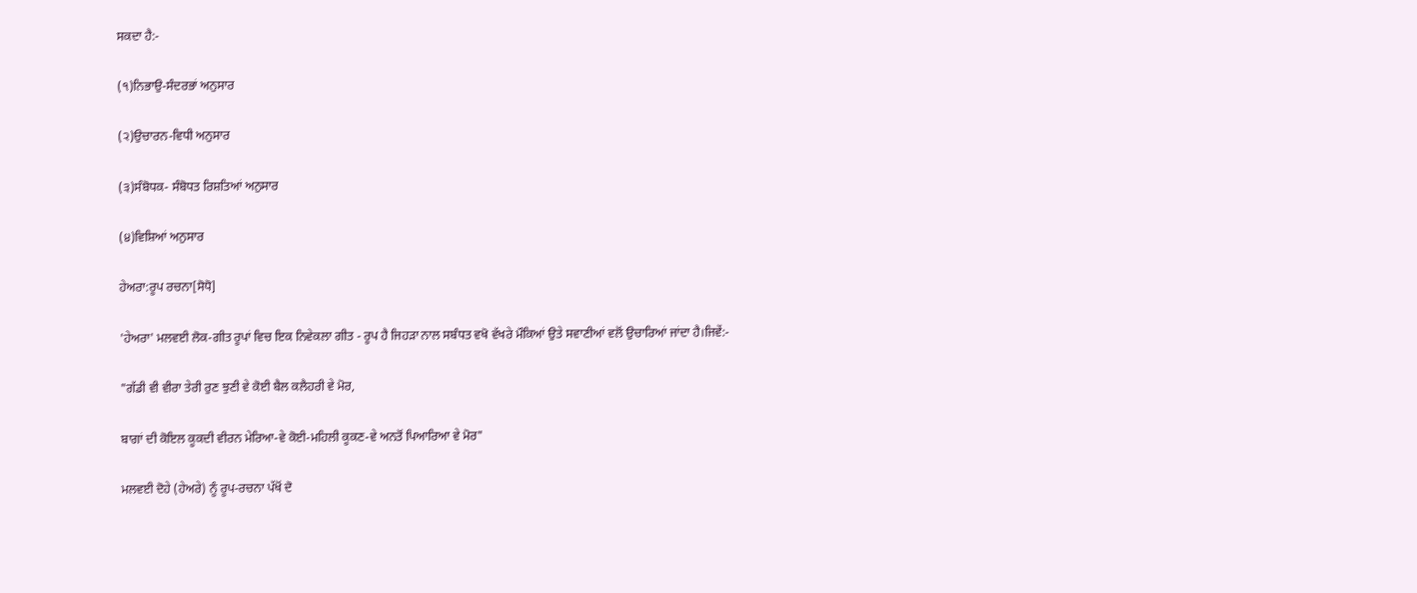ਸਕਦਾ ਹੈ:-

(੧)ਨਿਭਾਉ-ਸੰਦਰਭਾਂ ਅਨੁਸਾਰ

(੨)ਉਚਾਰਨ-ਵਿਧੀ ਅਨੁਸਾਰ

(੩)ਸੰਬੋਧਕ- ਸੰਬੋਧਤ ਰਿਸ਼ਤਿਆਂ ਅਨੁਸਾਰ

(੪)ਵਿਸ਼ਿਆਂ ਅਨੁਸਾਰ

ਹੇਅਰਾ:ਰੂਪ ਰਚਨਾ[ਸੋਧੋ]

'ਹੇਅਰਾ' ਮਲਵਈ ਲੋਕ-ਗੀਤ ਰੂਪਾਂ ਵਿਚ ਇਕ ਨਿਵੇਕਲਾ ਗੀਤ - ਰੂਪ ਹੈ ਜਿਹੜਾ ਨਾਲ ਸਬੰਧਤ ਵਖੋ ਵੱਖਰੇ ਮੌਕਿਆਂ ਉਤੇ ਸਵਾਣੀਆਂ ਵਲੋਂ ਉਚਾਰਿਆਂ ਜਾਂਦਾ ਹੈ।ਜਿਵੇਂ:-

"ਗੱਡੀ ਵੀ ਵੀਰਾ ਤੇਰੀ ਰੁਣ ਝੁਣੀ ਵੇ ਕੋਈ ਬੈਲ ਕਲੈਹਰੀ ਵੇ ਮੋਰ,

ਬਾਗਾਂ ਦੀ ਕੋਇਲ ਕੂਕਦੀ ਵੀਰਨ ਮੇਰਿਆ-ਵੇ ਕੋਈ-ਮਹਿਲੀ ਕੂਕਣ-ਵੇ ਅਨਤੋਂ ਪਿਆਰਿਆ ਵੇ ਮੋਰ"

ਮਲਵਈ ਦੋਹੇ (ਹੇਅਰੇ) ਨੂੰ ਰੂਪ-ਰਚਨਾ ਪੱਖੋਂ ਦੋ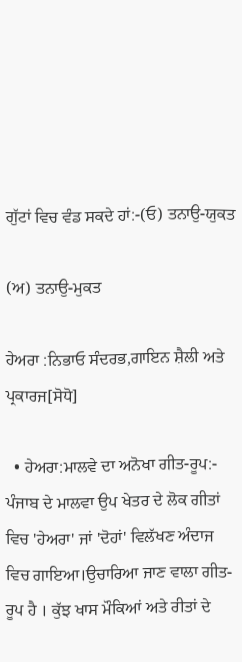ਗੁੱਟਾਂ ਵਿਚ ਵੰਡ ਸਕਦੇ ਹਾਂ:-(ਓ) ਤਨਾਉ-ਯੁਕਤ

(ਅ) ਤਨਾਉ-ਮੁਕਤ

ਹੇਅਰਾ :ਨਿਭਾਓ ਸੰਦਰਭ,ਗਾਇਨ ਸ਼ੈਲੀ ਅਤੇ ਪ੍ਰਕਾਰਜ[ਸੋਧੋ]

  • ਹੇਅਰਾ:ਮਾਲਵੇ ਦਾ ਅਨੋਖਾ ਗੀਤ-ਰੂਪ:- ਪੰਜਾਬ ਦੇ ਮਾਲਵਾ ਉਪ ਖੇਤਰ ਦੇ ਲੋਕ ਗੀਤਾਂ ਵਿਚ 'ਹੇਅਰਾ' ਜਾਂ 'ਦੋਹਾਂ' ਵਿਲੱਖਣ ਅੰਦਾਜ ਵਿਚ ਗਾਇਆ।ਉਚਾਰਿਆ ਜਾਣ ਵਾਲਾ ਗੀਤ-ਰੂਪ ਹੈ । ਕੁੱਝ ਖਾਸ ਮੌਕਿਆਂ ਅਤੇ ਰੀਤਾਂ ਦੇ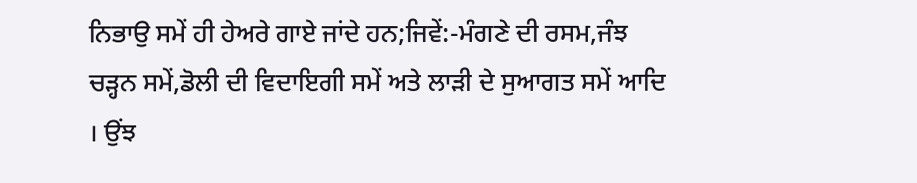ਨਿਭਾਉ ਸਮੇਂ ਹੀ ਹੇਅਰੇ ਗਾਏ ਜਾਂਦੇ ਹਨ;ਜਿਵੇਂ:-ਮੰਗਣੇ ਦੀ ਰਸਮ,ਜੰਝ ਚੜ੍ਹਨ ਸਮੇਂ,ਡੋਲੀ ਦੀ ਵਿਦਾਇਗੀ ਸਮੇਂ ਅਤੇ ਲਾੜੀ ਦੇ ਸੁਆਗਤ ਸਮੇਂ ਆਦਿ । ਉਂਝ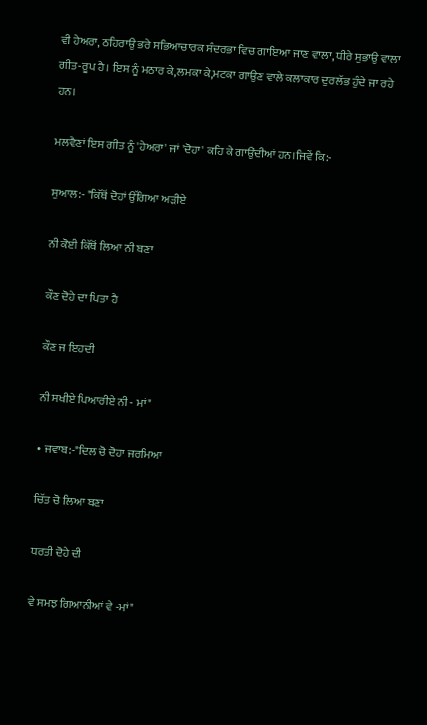ਵੀ ਹੇਅਰਾ, ਠਹਿਰਾਉ ਭਰੇ ਸਭਿਆਚਾਰਕ ਸੰਦਰਭਾ ਵਿਚ ਗਾਇਆ ਜਾਣ ਵਾਲਾ, ਧੀਰੇ ਸੁਭਾਉ ਵਾਲਾ ਗੀਤ-ਰੂਪ ਹੈ। ਇਸ ਨੂੰ ਮਠਾਰ ਕੇ,ਲਮਕਾ ਕੇ,ਮਟਕਾ ਗਾਉਣ ਵਾਲੇ ਕਲਾਕਾਰ ਦੁਰਲੱਭ ਹੁੰਦੇ ਜਾ ਰਹੇ ਹਨ।

ਮਲਵੈਣਾਂ ਇਸ ਗੀਤ ਨੂੰ 'ਹੇਅਰਾ' ਜਾਂ 'ਦੋਹਾ' ਕਹਿ ਕੇ ਗਾਉਂਦੀਆਂ ਹਨ।ਜਿਵੇਂ ਕਿ:-

ਸੁਆਲ:- "ਕਿੱਥੋਂ ਦੋਹਾਂ ਉੱਗਿਆ ਅੜੀਏ

ਨੀ ਕੋਈ ਕਿੱਥੋਂ ਲਿਆ ਨੀ ਬਣਾ

ਕੌਣ ਦੋਹੇ ਦਾ ਪਿਤਾ ਹੈ

ਕੌਣ ਜ ਇਹਦੀ

ਨੀ ਸਖੀਏ ਪਿਆਰੀਏ ਨੀ - ਮਾਂ"

• ਜਵਾਬ:-"ਦਿਲ ਚੋ ਦੋਹਾ ਜਰਮਿਆ

ਚਿੱਤ ਚੋ ਲਿਆ ਬਣਾ

ਧਰਤੀ ਦੋਹੇ ਦੀ

ਵੇ ਸਮਝ ਗਿਆਨੀਆਂ ਵੇ -ਮਾਂ"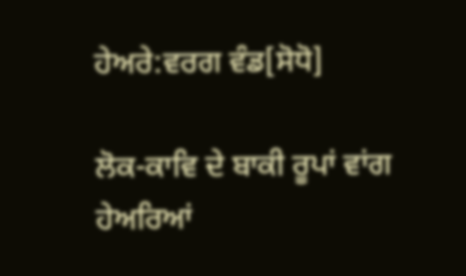ਹੇਅਰੇ:ਵਰਗ ਵੰਡ[ਸੋਧੋ]

ਲੋਕ-ਕਾਵਿ ਦੇ ਬਾਕੀ ਰੂਪਾਂ ਵਾਂਗ ਹੇਅਰਿਆਂ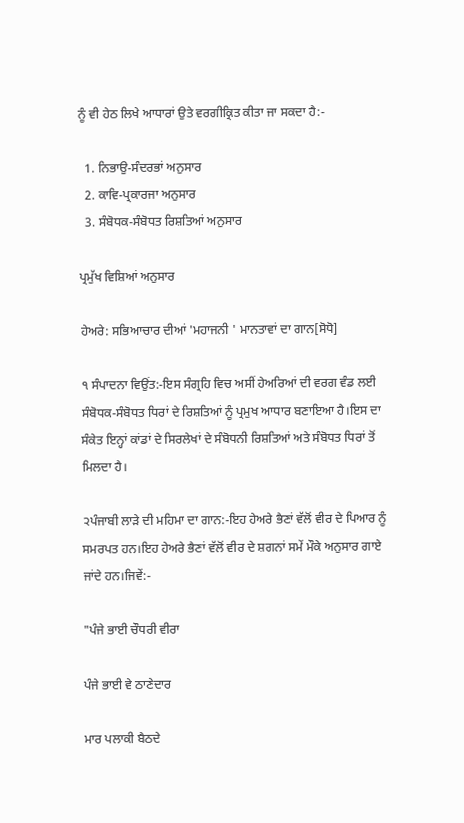ਨੂੰ ਵੀ ਹੇਠ ਲਿਖੇ ਆਧਾਰਾਂ ਉਤੇ ਵਰਗੀਕ੍ਰਿਤ ਕੀਤਾ ਜਾ ਸਕਦਾ ਹੈ:-

  1. ਨਿਭਾਉ-ਸੰਦਰਭਾਂ ਅਨੁਸਾਰ
  2. ਕਾਵਿ-ਪ੍ਰਕਾਰਜਾ ਅਨੁਸਾਰ
  3. ਸੰਬੋਧਕ-ਸੰਬੋਧਤ ਰਿਸ਼ਤਿਆਂ ਅਨੁਸਾਰ

ਪ੍ਰਮੁੱਖ ਵਿਸ਼ਿਆਂ ਅਨੁਸਾਰ

ਹੇਅਰੇ: ਸਭਿਆਚਾਰ ਦੀਆਂ 'ਮਹਾਜਨੀ ' ਮਾਨਤਾਵਾਂ ਦਾ ਗਾਨ[ਸੋਧੋ]

੧ ਸੰਪਾਦਨਾ ਵਿਉਂਤ:-ਇਸ ਸੰਗ੍ਰਹਿ ਵਿਚ ਅਸੀਂ ਹੇਅਰਿਆਂ ਦੀ ਵਰਗ ਵੰਡ ਲਈ ਸੰਬੋਧਕ-ਸੰਬੋਧਤ ਧਿਰਾਂ ਦੇ ਰਿਸ਼ਤਿਆਂ ਨੂੰ ਪ੍ਰਮੁਖ ਆਧਾਰ ਬਣਾਇਆ ਹੈ।ਇਸ ਦਾ ਸੰਕੇਤ ਇਨ੍ਹਾਂ ਕਾਂਡਾਂ ਦੇ ਸਿਰਲੇਖਾਂ ਦੇ ਸੰਬੋਧਨੀ ਰਿਸ਼ਤਿਆਂ ਅਤੇ ਸੰਬੋਧਤ ਧਿਰਾਂ ਤੋਂ ਮਿਲਦਾ ਹੈ।

੨ਪੰਜਾਬੀ ਲਾੜੇ ਦੀ ਮਹਿਮਾ ਦਾ ਗਾਨ:-ਇਹ ਹੇਅਰੇ ਭੈਣਾਂ ਵੱਲੋਂ ਵੀਰ ਦੇ ਪਿਆਰ ਨੂੰ ਸਮਰਪਤ ਹਨ।ਇਹ ਹੇਅਰੇ ਭੈਣਾਂ ਵੱਲੋਂ ਵੀਰ ਦੇ ਸ਼ਗਨਾਂ ਸਮੇਂ ਮੌਕੇ ਅਨੁਸਾਰ ਗਾਏ ਜਾਂਦੇ ਹਨ।ਜਿਵੇਂ:-

"ਪੰਜੇ ਭਾਈ ਚੌਧਰੀ ਵੀਰਾ

ਪੰਜੇ ਭਾਈ ਵੇ ਠਾਣੇਦਾਰ

ਮਾਰ ਪਲਾਕੀ ਬੈਠਦੇ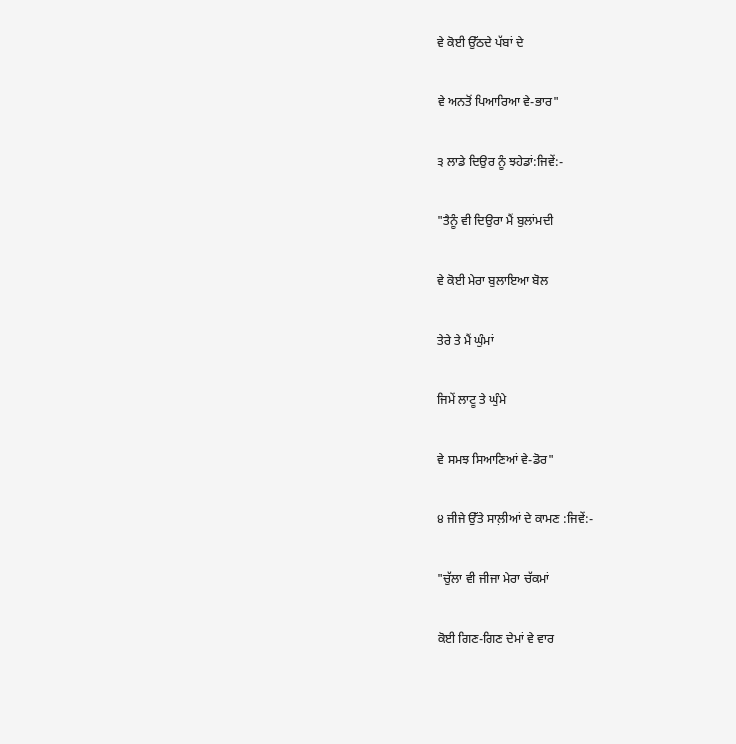ਵੇ ਕੋਈ ਉੱਠਦੇ ਪੱਬਾਂ ਦੇ

ਵੇ ਅਨਤੋਂ ਪਿਆਰਿਆ ਵੇ-ਭਾਰ"

੩ ਲਾਡੇ ਦਿਉਰ ਨੂੰ ਝਹੇਡਾਂ:ਜਿਵੇਂ:-

"ਤੈਨੂੰ ਵੀ ਦਿਉਰਾ ਮੈਂ ਬੁਲਾਂਮਦੀ

ਵੇ ਕੋਈ ਮੇਰਾ ਬੁਲਾਇਆ ਬੋਲ

ਤੇਰੇ ਤੇ ਮੈਂ ਘੁੰਮਾਂ

ਜਿਮੇਂ ਲਾਟੂ ਤੇ ਘੁੰਮੇ

ਵੇ ਸਮਝ ਸਿਆਣਿਆਂ ਵੇ-ਡੋਰ"

੪ ਜੀਜੇ ਉੱਤੇ ਸਾਲ਼ੀਆਂ ਦੇ ਕਾਮਣ :ਜਿਵੇਂ:-

"ਚੁੱਲਾ ਵੀ ਜੀਜਾ ਮੇਰਾ ਚੱਕਮਾਂ

ਕੋਈ ਗਿਣ-ਗਿਣ ਦੇਮਾਂ ਵੇ ਵਾਰ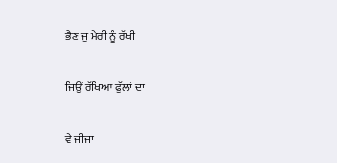ਭੈਣ ਜੁ ਮੇਰੀ ਨੂੰ ਰੱਖੀ

ਜਿਉਂ ਰੱਖਿਆ ਫੁੱਲਾਂ ਦਾ

ਵੇ ਜੀਜਾ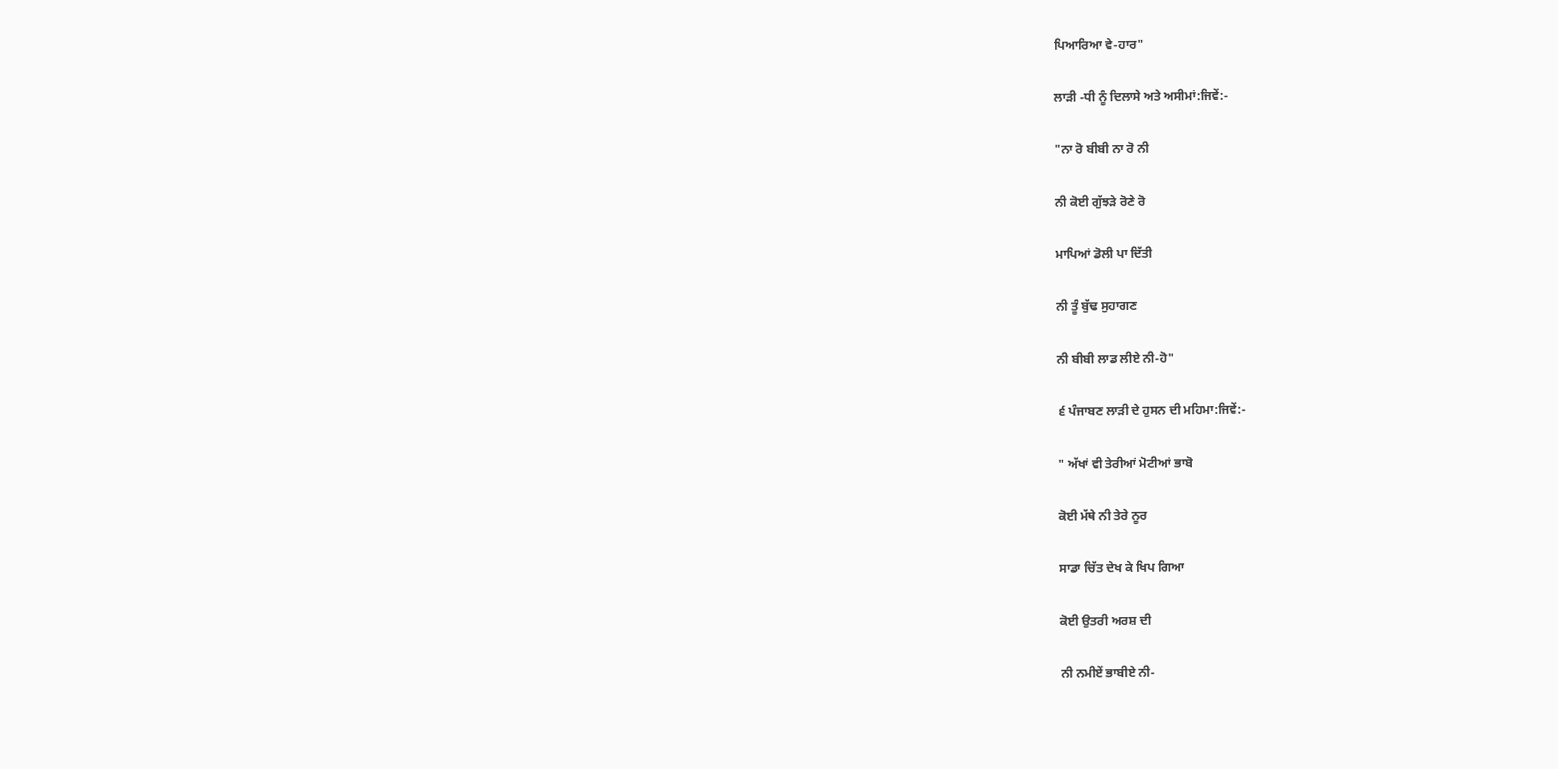ਪਿਆਰਿਆ ਵੇ-ਹਾਰ"

ਲਾੜੀ -ਧੀ ਨੂੰ ਦਿਲਾਸੇ ਅਤੇ ਅਸੀਮਾਂ:ਜਿਵੇਂ:-

"ਨਾ ਰੋ ਬੀਬੀ ਨਾ ਰੋ ਨੀ

ਨੀ ਕੋਈ ਗੁੱਝੜੇ ਰੋਣੇ ਰੋ

ਮਾਪਿਆਂ ਡੋਲੀ ਪਾ ਦਿੱਤੀ

ਨੀ ਤੂੰ ਬੁੱਢ ਸੁਹਾਗਣ

ਨੀ ਬੀਬੀ ਲਾਡ ਲੀਏ ਨੀ-ਹੋ"

੬ ਪੰਜਾਬਣ ਲਾੜੀ ਦੇ ਹੁਸਨ ਦੀ ਮਹਿਮਾ:ਜਿਵੇਂ:-

" ਅੱਖਾਂ ਵੀ ਤੇਰੀਆਂ ਮੋਟੀਆਂ ਭਾਬੋ

ਕੋਈ ਮੱਥੇ ਨੀ ਤੇਰੇ ਨੂਰ

ਸਾਡਾ ਚਿੱਤ ਦੇਖ ਕੇ ਖਿਪ ਗਿਆ

ਕੋਈ ਉਤਰੀ ਅਰਸ਼ ਦੀ

ਨੀ ਨਮੀਏਂ ਭਾਬੀਏ ਨੀ-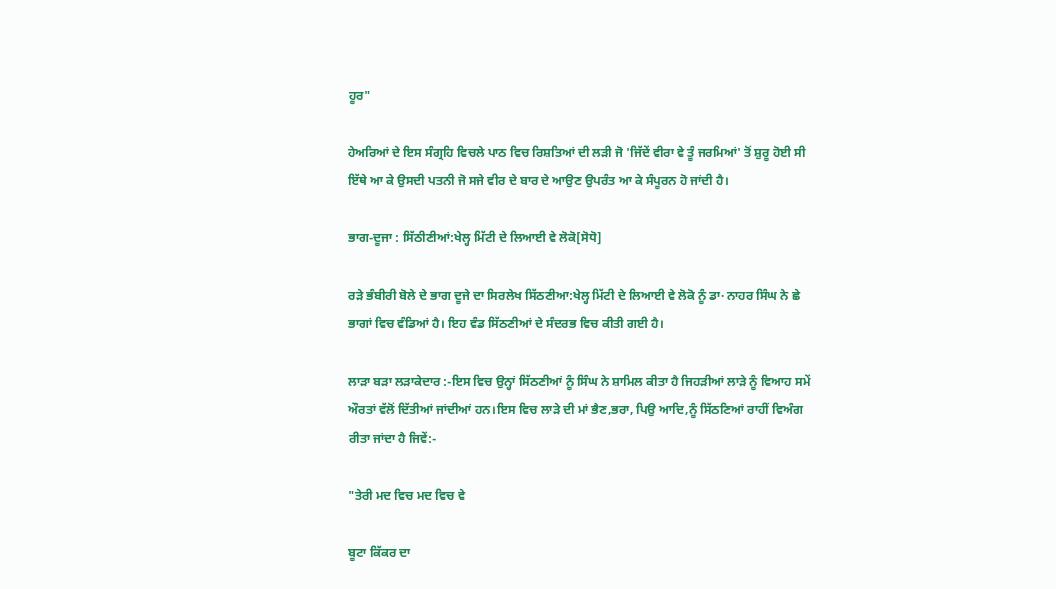ਹੂਰ"

ਹੇਅਰਿਆਂ ਦੇ ਇਸ ਸੰਗ੍ਰਹਿ ਵਿਚਲੇ ਪਾਠ ਵਿਚ ਰਿਸ਼ਤਿਆਂ ਦੀ ਲੜੀ ਜੋ 'ਜਿੱਦੇਂ ਵੀਰਾ ਵੇ ਤੂੰ ਜਰਮਿਆਂ' ਤੋਂ ਸ਼ੁਰੂ ਹੋਈ ਸੀ ਇੱਥੇ ਆ ਕੇ ਉਸਦੀ ਪਤਨੀ ਜੋ ਸਜੇ ਵੀਰ ਦੇ ਬਾਰ ਦੇ ਆਉਣ ਉਪਰੰਤ ਆ ਕੇ ਸੰਪੂਰਨ ਹੋ ਜਾਂਦੀ ਹੈ।

ਭਾਗ-ਦੂਜਾ : ਸਿੱਠੀਣੀਆਂ:ਖੇਲ੍ਹ ਮਿੱਟੀ ਦੇ ਲਿਆਈ ਵੇ ਲੋਕੋ[ਸੋਧੋ]

ਰੜੇ ਭੰਬੀਰੀ ਬੋਲੇ ਦੇ ਭਾਗ ਦੂਜੇ ਦਾ ਸਿਰਲੇਖ ਸਿੱਠਣੀਆ:ਖੇਲ੍ਹ ਮਿੱਟੀ ਦੇ ਲਿਆਈ ਵੇ ਲੋਕੋ ਨੂੰ ਡਾ· ਨਾਹਰ ਸਿੰਘ ਨੇ ਛੇ ਭਾਗਾਂ ਵਿਚ ਵੰਡਿਆਂ ਹੈ। ਇਹ ਵੰਡ ਸਿੱਠਣੀਆਂ ਦੇ ਸੰਦਰਭ ਵਿਚ ਕੀਤੀ ਗਈ ਹੈ।

ਲਾੜਾ ਬੜਾ ਲੜਾਕੇਦਾਰ :-ਇਸ ਵਿਚ ਉਨ੍ਹਾਂ ਸਿੱਠਣੀਆਂ ਨੂੰ ਸਿੰਘ ਨੇ ਸ਼ਾਮਿਲ ਕੀਤਾ ਹੈ ਜਿਹੜੀਆਂ ਲਾੜੇ ਨੂੰ ਵਿਆਹ ਸਮੇਂ ਔਰਤਾਂ ਵੱਲੋਂ ਦਿੱਤੀਆਂ ਜਾਂਦੀਆਂ ਹਨ।ਇਸ ਵਿਚ ਲਾੜੇ ਦੀ ਮਾਂ ਭੈਣ,ਭਰਾ, ਪਿਉ ਆਦਿ,ਨੂੰ ਸਿੱਠਣਿਆਂ ਰਾਹੀਂ ਵਿਅੰਗ ਰੀਤਾ ਜਾਂਦਾ ਹੈ ਜਿਵੇਂ:-

"ਤੇਰੀ ਮਦ ਵਿਚ ਮਦ ਵਿਚ ਵੇ

ਬੂਟਾ ਕਿੱਕਰ ਦਾ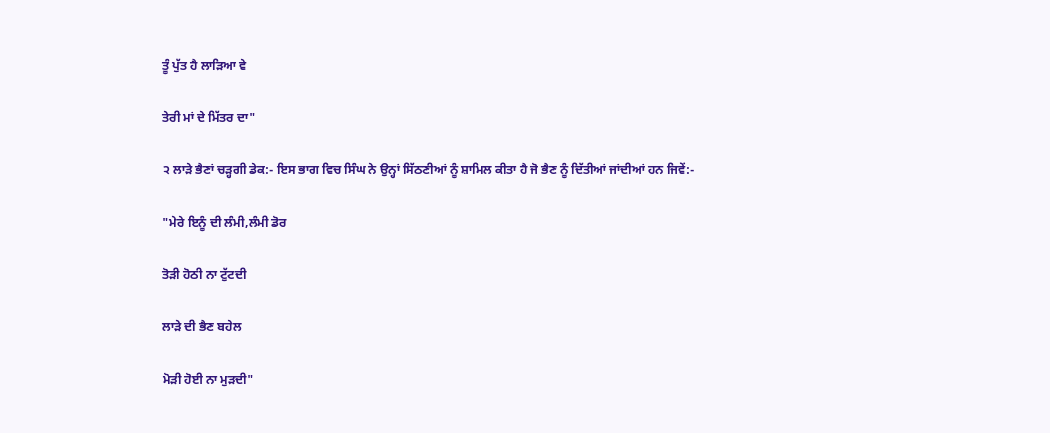ਤੂੰ ਪੁੱਤ ਹੈ ਲਾੜਿਆ ਵੇ

ਤੇਰੀ ਮਾਂ ਦੇ ਮਿੱਤਰ ਦਾ"

੨ ਲਾੜੇ ਭੈਣਾਂ ਚੜ੍ਹਗੀ ਡੇਕ:- ਇਸ ਭਾਗ ਵਿਚ ਸਿੰਘ ਨੇ ਉਨ੍ਹਾਂ ਸਿੱਠਣੀਆਂ ਨੂੰ ਸ਼ਾਮਿਲ ਕੀਤਾ ਹੈ ਜੋ ਭੈਣ ਨੂੰ ਦਿੱਤੀਆਂ ਜਾਂਦੀਆਂ ਹਨ ਜਿਵੇਂ:-

"ਮੇਰੇ ਇਨੂੰ ਦੀ ਲੰਮੀ,ਲੰਮੀ ਡੋਰ

ਤੋੜੀ ਹੋਠੀ ਨਾ ਟੁੱਟਦੀ

ਲਾੜੇ ਦੀ ਭੈਣ ਬਹੇਲ

ਮੋੜੀ ਹੋਈ ਨਾ ਮੁੜਦੀ"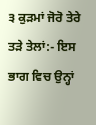੩ ਕੁੜਮਾਂ ਜੋਰੋ ਤੇਰੇ ਤੜੇ ਤੇਲਾਂ:- ਇਸ ਭਾਗ ਵਿਚ ਉਨ੍ਹਾਂ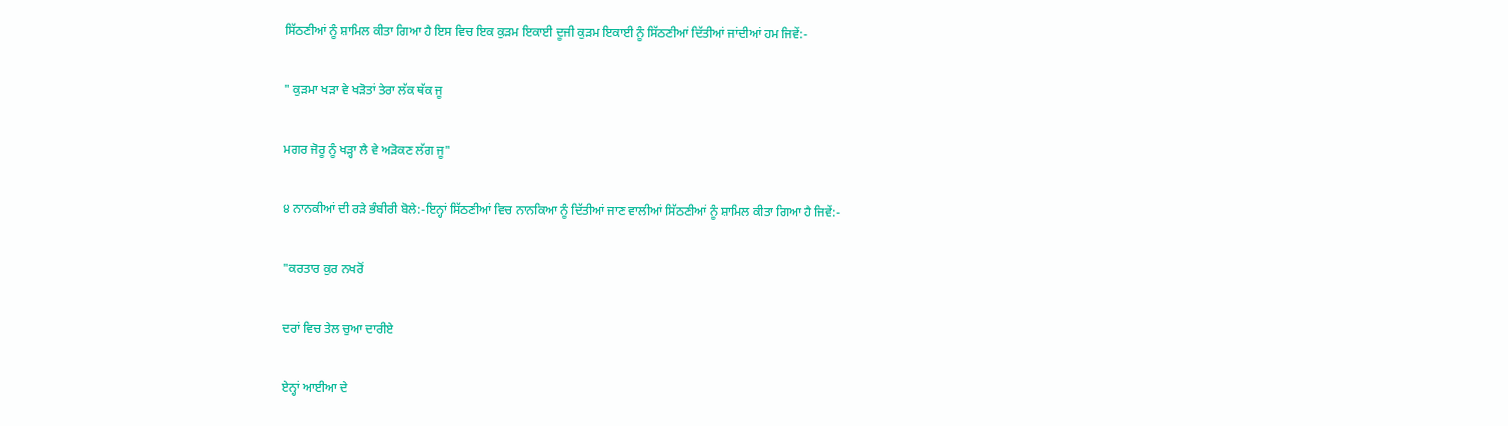ਸਿੱਠਣੀਆਂ ਨੂੰ ਸ਼ਾਮਿਲ ਕੀਤਾ ਗਿਆ ਹੈ ਇਸ ਵਿਚ ਇਕ ਕੁੜਮ ਇਕਾਈ ਦੂਜੀ ਕੁੜਮ ਇਕਾਈ ਨੂੰ ਸਿੱਠਣੀਆਂ ਦਿੱਤੀਆਂ ਜਾਂਦੀਆਂ ਹਮ ਜਿਵੇਂ:-

" ਕੁੜਮਾ ਖੜਾ ਵੇ ਖੜੋਤਾਂ ਤੇਰਾ ਲੱਕ ਥੱਕ ਜੂ

ਮਗਰ ਜੋਰੂ ਨੂੰ ਖੜ੍ਹਾ ਲੈ ਵੇ ਅੜੋਕਣ ਲੱਗ ਜੂ"

੪ ਨਾਨਕੀਆਂ ਦੀ ਰੜੇ ਭੰਬੀਰੀ ਬੋਲੇ:-ਇਨ੍ਹਾਂ ਸਿੱਠਣੀਆਂ ਵਿਚ ਨਾਨਕਿਆ ਨੂੰ ਦਿੱਤੀਆਂ ਜਾਣ ਵਾਲੀਆਂ ਸਿੱਠਣੀਆਂ ਨੂੰ ਸ਼ਾਮਿਲ ਕੀਤਾ ਗਿਆ ਹੈ ਜਿਵੇਂ:-

"ਕਰਤਾਰ ਕੁਰ ਨਖਰੋਂ

ਦਰਾਂ ਵਿਚ ਤੇਲ ਚੁਆ ਦਾਰੀਏ

ਏਨ੍ਹਾਂ ਆਈਆ ਦੇ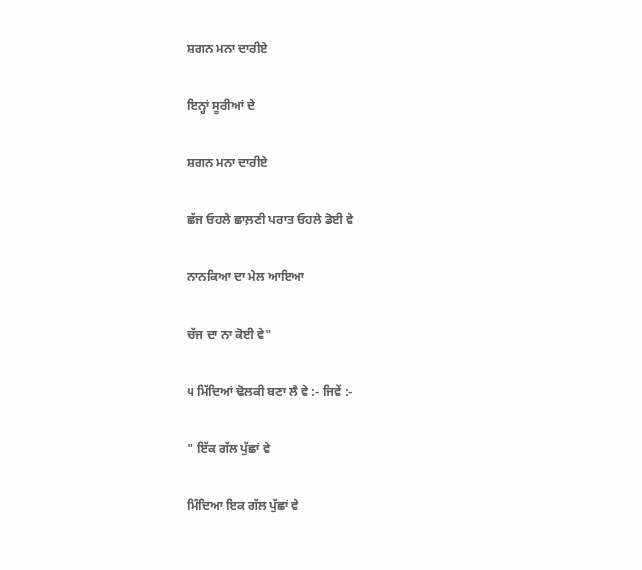ਸ਼ਗਨ ਮਨਾ ਦਾਰੀਏ

ਇਨ੍ਹਾਂ ਸੂਰੀਆਂ ਦੇ

ਸ਼ਗਨ ਮਨਾ ਦਾਰੀਏ

ਛੱਜ ਓਹਲੇ ਛਾਲ਼ਣੀ ਪਰਾਤ ਓਹਲੇ ਡੋਈ ਵੇ

ਨਾਨਕਿਆ ਦਾ ਮੇਲ ਆਇਆ

ਚੱਜ ਦਾ ਨਾ ਕੋਈ ਵੇ"

੫ ਮਿੱਦਿਆਂ ਢੋਲਕੀ ਬਣਾ ਲੈ ਵੇ :- ਜਿਵੇਂ :-

" ਇੱਕ ਗੱਲ ਪੁੱਛਾਂ ਵੇ

ਮਿੰਦਿਆ ਇਕ ਗੱਲ ਪੁੱਛਾਂ ਵੇ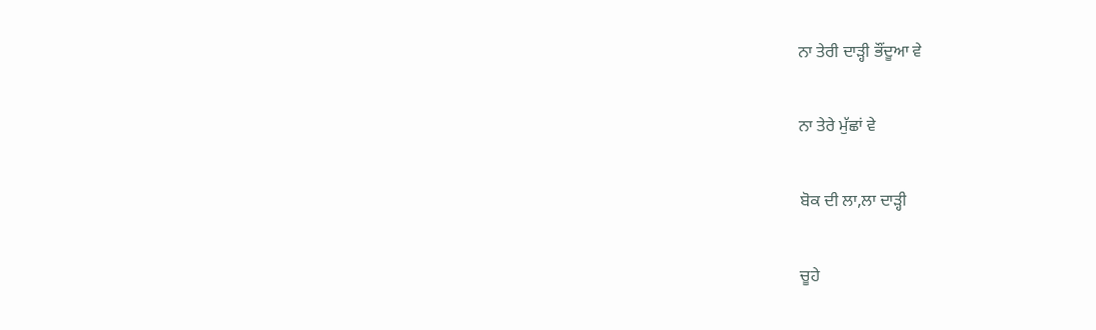ਨਾ ਤੇਰੀ ਦਾੜ੍ਹੀ ਭੌਂਦੂਆ ਵੇ

ਨਾ ਤੇਰੇ ਮੁੱਛਾਂ ਵੇ

ਬੋਕ ਦੀ ਲਾ,ਲਾ ਦਾੜ੍ਹੀ

ਚੂਹੇ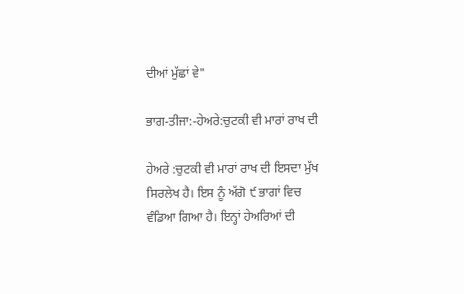ਦੀਆਂ ਮੁੱਛਾਂ ਵੇ"

ਭਾਗ-ਤੀਜਾ:-ਹੇਅਰੇ:ਚੁਟਕੀ ਵੀ ਮਾਰਾਂ ਰਾਖ ਦੀ

ਹੇਅਰੇ :ਚੁਟਕੀ ਵੀ ਮਾਰਾਂ ਰਾਖ ਦੀ ਇਸਦਾ ਮੁੱਖ ਸਿਰਲੇਖ ਹੈ। ਇਸ ਨੂੰ ਅੱਗੋ ੯ ਭਾਗਾਂ ਵਿਚ ਵੰਡਿਆ ਗਿਆ ਹੈ। ਇਨ੍ਹਾਂ ਹੇਅਰਿਆਂ ਦੀ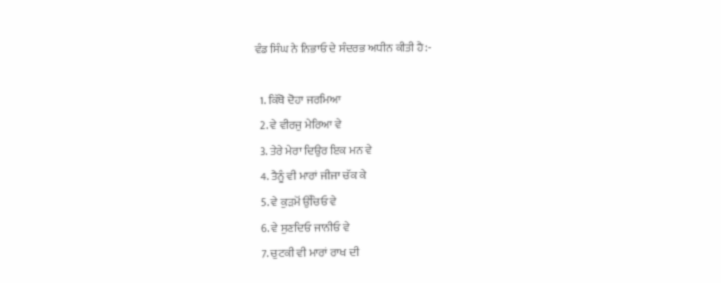ਵੰਡ ਸਿੰਘ ਨੇ ਨਿਭਾਓ ਦੇ ਸੰਦਰਭ ਅਧੀਨ ਕੀਤੀ ਹੈ:-

  1. ਕਿੱਥੋ ਦੋਹਾ ਜਰਮਿਆ
  2. ਵੇ ਵੀਰਜੁ ਮੇਰਿਆ ਵੇ
  3. ਤੇਰੇ ਮੇਰਾ ਦਿਉਰ ਇਕ ਮਨ ਵੇ
  4. ਤੈਨੂੰ ਵੀ ਮਾਰਾਂ ਜੀਜਾ ਚੱਕ ਕੇ
  5. ਵੇ ਕੁੜਮੋਂ ਉੱਚਿਓ ਵੇ
  6. ਵੇ ਸੁਣਦਿਓ ਜਾਨੀਓ ਵੇ
  7. ਚੁਟਕੀ ਵੀ ਮਾਰਾਂ ਰਾਖ ਦੀ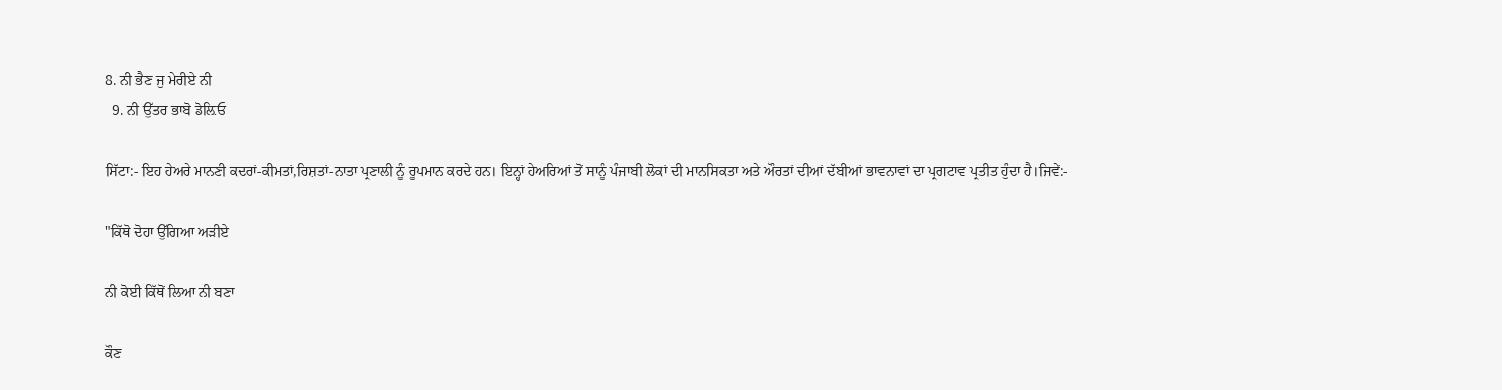8. ਨੀ ਭੈਣ ਜੁ ਮੇਰੀਏ ਨੀ
  9. ਨੀ ਉੱਤਰ ਭਾਬੋ ਡੋਲ਼ਿਓ

ਸਿੱਟਾ:- ਇਹ ਹੇਅਰੇ ਮਾਨਣੀ ਕਦਰਾਂ-ਕੀਮਤਾਂ,ਰਿਸ਼ਤਾਂ-ਨਾਤਾ ਪ੍ਰਣਾਲੀ ਨੂੰ ਰੂਪਮਾਨ ਕਰਦੇ ਹਨ। ਇਨ੍ਹਾਂ ਹੇਅਰਿਆਂ ਤੋਂ ਸਾਨੂੰ ਪੰਜਾਬੀ ਲੋਕਾਂ ਦੀ ਮਾਨਸਿਕਤਾ ਅਤੇ ਔਰਤਾਂ ਦੀਆਂ ਦੱਬੀਆਂ ਭਾਵਨਾਵਾਂ ਦਾ ਪ੍ਰਗਟਾਵ ਪ੍ਰਤੀਤ ਹੁੰਦਾ ਹੈ।ਜਿਵੇਂ:-

"ਕਿੱਥੋ ਦੋਹਾ ਉੱਗਿਆ ਅੜੀਏ

ਨੀ ਕੋਈ ਕਿੱਥੋਂ ਲਿਆ ਨੀ ਬਣਾ

ਕੌਣ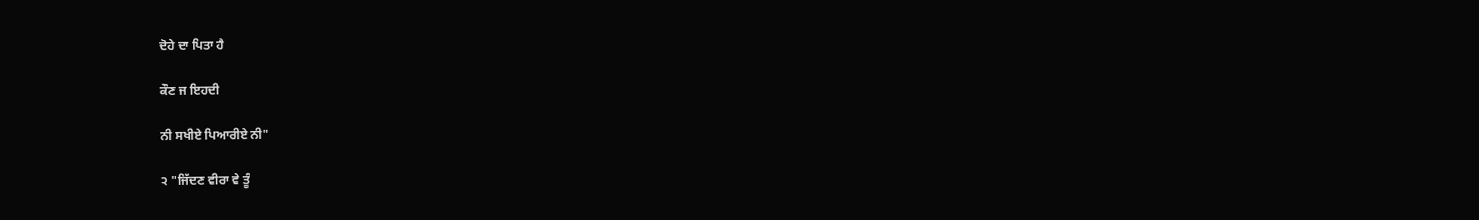ਦੋਹੇ ਦਾ ਪਿਤਾ ਹੈ

ਕੌਣ ਜ ਇਹਦੀ

ਨੀ ਸਖੀਏ ਪਿਆਰੀਏ ਨੀ"

੨ "ਜਿੱਦਣ ਵੀਰਾ ਵੇ ਤੂੰ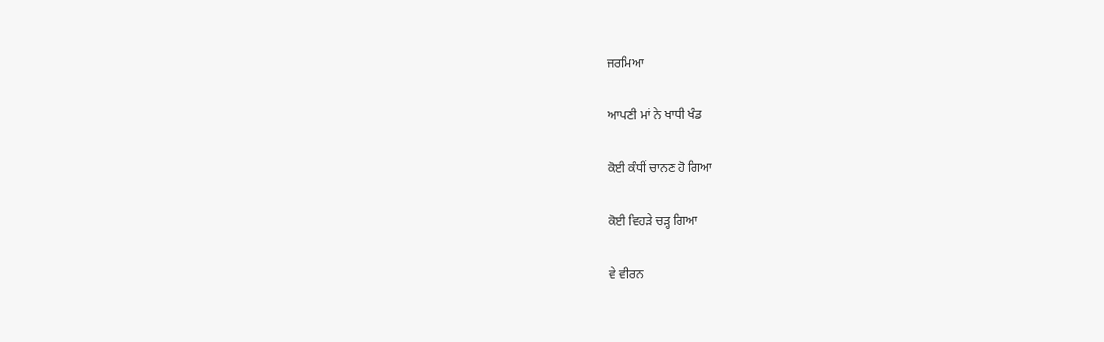ਜਰਮਿਆ

ਆਪਣੀ ਮਾਂ ਨੇ ਖਾਧੀ ਖੰਡ

ਕੋਈ ਕੰਧੀਂ ਚਾਨਣ ਹੋ ਗਿਆ

ਕੋਈ ਵਿਹੜੇ ਚੜ੍ਹ ਗਿਆ

ਵੇ ਵੀਰਨ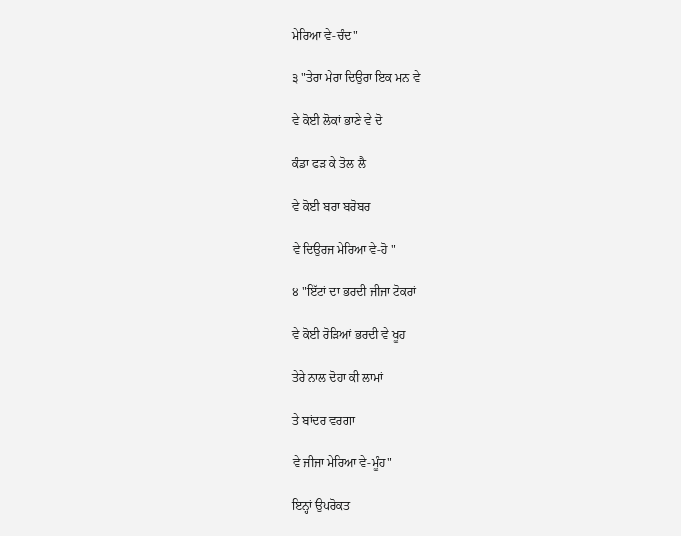ਮੇਰਿਆ ਵੇ-ਚੰਦ"

੩ "ਤੇਰਾ ਮੇਰਾ ਦਿਉਰਾ ਇਕ ਮਨ ਵੇ

ਵੇ ਕੋਈ ਲੋਕਾਂ ਭਾਣੇ ਵੇ ਦੋ

ਕੰਡਾ ਫੜ ਕੇ ਤੋਲ ਲੈ

ਵੇ ਕੋਈ ਬਰਾ ਬਰੋਬਰ

ਵੇ ਦਿਉਰਜ ਮੇਰਿਆ ਵੇ-ਹੋ "

੪ "ਇੱਟਾਂ ਦਾ ਭਰਦੀ ਜੀਜਾ ਟੋਕਰਾਂ

ਵੇ ਕੋਈ ਰੋੜਿਆਂ ਭਰਦੀ ਵੇ ਖੂਹ

ਤੇਰੇ ਨਾਲ ਦੋਹਾ ਕੀ ਲਾਮਾਂ

ਤੇ ਬਾਂਦਰ ਵਰਗਾ

ਵੇ ਜੀਜਾ ਮੇਰਿਆ ਵੇ-ਮੂੰਹ"

ਇਨ੍ਹਾਂ ਉਪਰੋਕਤ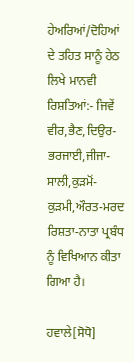ਹੇਅਰਿਆਂ/ਦੋਹਿਆਂ ਦੇ ਤਹਿਤ ਸਾਨੂੰ ਹੇਠ ਲਿਖੇ ਮਾਨਵੀ ਰਿਸ਼ਤਿਆਂ:- ਜਿਵੇਂ ਵੀਰ,ਭੈਣ,ਦਿਉਰ-ਭਰਜਾਈ,ਜੀਜਾ-ਸਾਲੀ,ਕੁੜਮੋਂ-ਕੁੜਮੀ,ਔਰਤ-ਮਰਦ ਰਿਸ਼ਤਾ-ਨਾਤਾ ਪ੍ਰਬੰਧ ਨੂੰ ਵਿਖਿਆਨ ਕੀਤਾ ਗਿਆ ਹੈ।

ਹਵਾਲੇ[ਸੋਧੋ]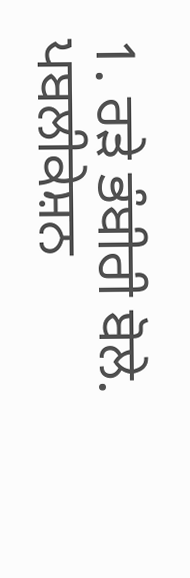1. ਰੜੇ ਭੰਬੀਰੀ ਬੋਲੇ. ਪਬਲੀਕੇਸ਼ਨ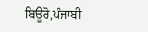ਬਿਊਰੋ,ਪੰਜਾਬੀ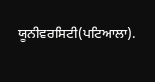ਯੂਨੀਵਰਸਿਟੀ(ਪਟਿਆਲਾ).